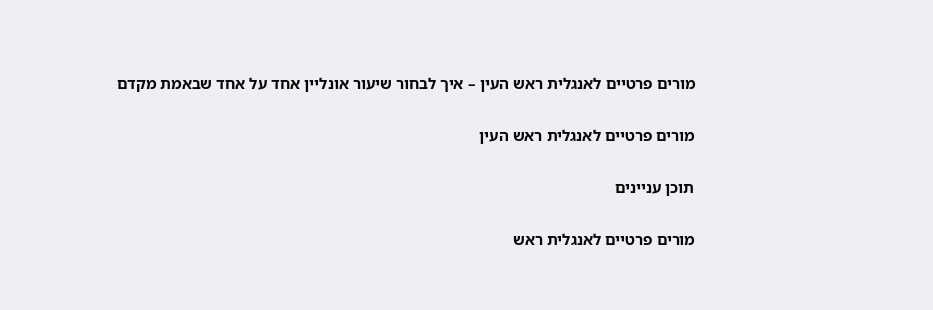מורים פרטיים לאנגלית ראש העין – איך לבחור שיעור אונליין אחד על אחד שבאמת מקדם

מורים פרטיים לאנגלית ראש העין

תוכן עניינים

מורים פרטיים לאנגלית ראש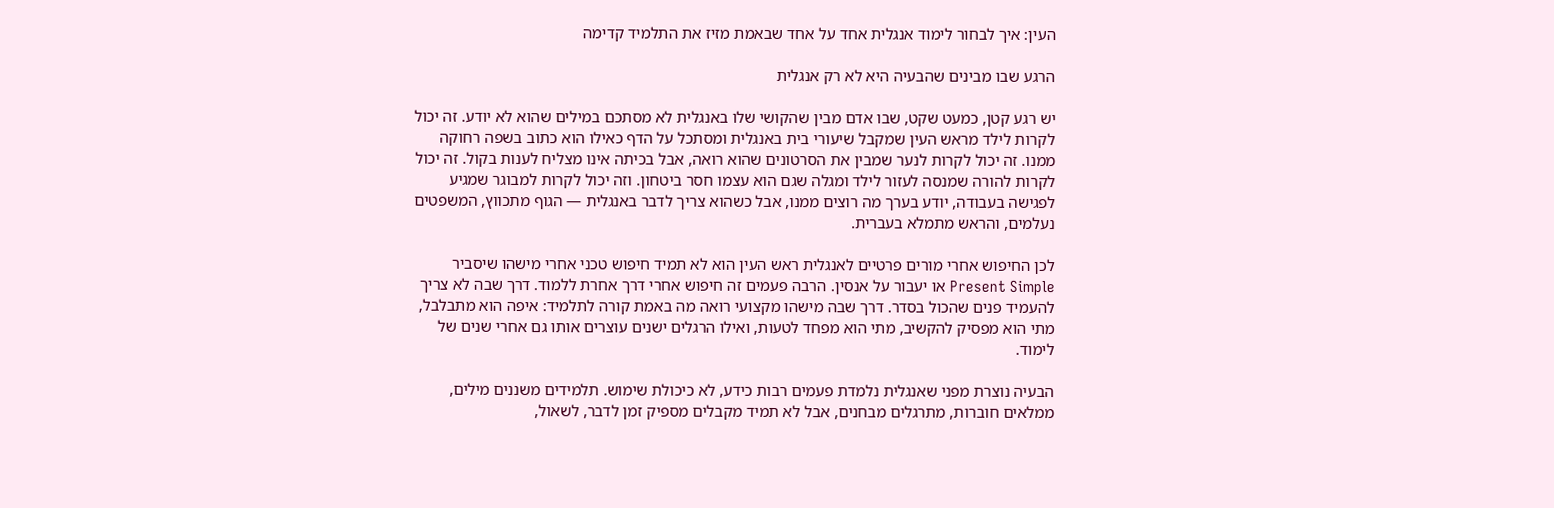העין: איך לבחור לימוד אנגלית אחד על אחד שבאמת מזיז את התלמיד קדימה

הרגע שבו מבינים שהבעיה היא לא רק אנגלית

יש רגע קטן, כמעט שקט, שבו אדם מבין שהקושי שלו באנגלית לא מסתכם במילים שהוא לא יודע. זה יכול לקרות לילד מראש העין שמקבל שיעורי בית באנגלית ומסתכל על הדף כאילו הוא כתוב בשפה רחוקה ממנו. זה יכול לקרות לנער שמבין את הסרטונים שהוא רואה, אבל בכיתה אינו מצליח לענות בקול. זה יכול לקרות להורה שמנסה לעזור לילד ומגלה שגם הוא עצמו חסר ביטחון. וזה יכול לקרות למבוגר שמגיע לפגישה בעבודה, יודע בערך מה רוצים ממנו, אבל כשהוא צריך לדבר באנגלית — הגוף מתכווץ, המשפטים נעלמים, והראש מתמלא בעברית.

לכן החיפוש אחרי מורים פרטיים לאנגלית ראש העין הוא לא תמיד חיפוש טכני אחרי מישהו שיסביר Present Simple או יעבור על אנסין. הרבה פעמים זה חיפוש אחרי דרך אחרת ללמוד. דרך שבה לא צריך להעמיד פנים שהכול בסדר. דרך שבה מישהו מקצועי רואה מה באמת קורה לתלמיד: איפה הוא מתבלבל, מתי הוא מפסיק להקשיב, מתי הוא מפחד לטעות, ואילו הרגלים ישנים עוצרים אותו גם אחרי שנים של לימוד.

הבעיה נוצרת מפני שאנגלית נלמדת פעמים רבות כידע, לא כיכולת שימוש. תלמידים משננים מילים, ממלאים חוברות, מתרגלים מבחנים, אבל לא תמיד מקבלים מספיק זמן לדבר, לשאול,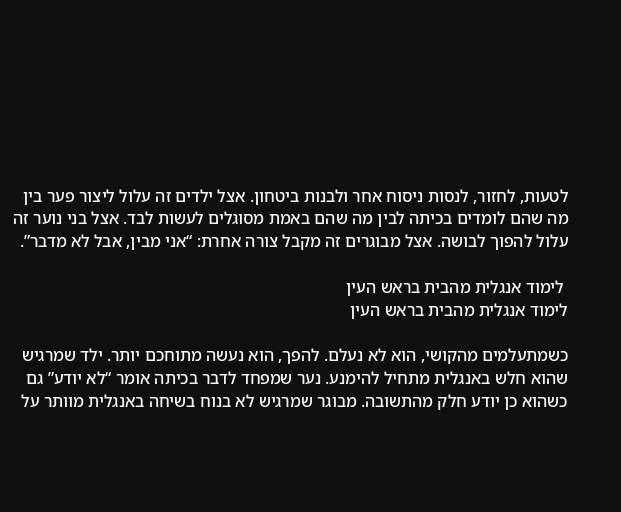לטעות, לחזור, לנסות ניסוח אחר ולבנות ביטחון. אצל ילדים זה עלול ליצור פער בין מה שהם לומדים בכיתה לבין מה שהם באמת מסוגלים לעשות לבד. אצל בני נוער זה עלול להפוך לבושה. אצל מבוגרים זה מקבל צורה אחרת: “אני מבין, אבל לא מדבר”.

 לימוד אנגלית מהבית בראש העין
לימוד אנגלית מהבית בראש העין

כשמתעלמים מהקושי, הוא לא נעלם. להפך, הוא נעשה מתוחכם יותר. ילד שמרגיש שהוא חלש באנגלית מתחיל להימנע. נער שמפחד לדבר בכיתה אומר “לא יודע” גם כשהוא כן יודע חלק מהתשובה. מבוגר שמרגיש לא בנוח בשיחה באנגלית מוותר על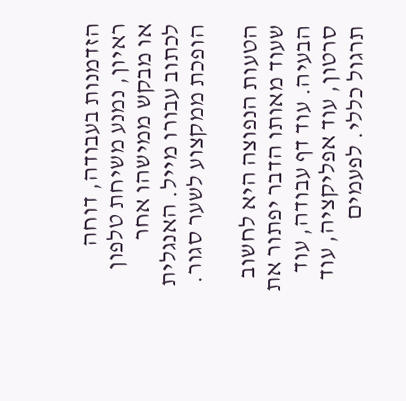הזדמנות בעבודה, דוחה ראיון, נמנע משיחת טלפון או מבקש ממישהו אחר לכתוב עבורו מייל. האנגלית הופכת ממקצוע לשער סגור.

הטעות הנפוצה היא לחשוב שעוד מאותו הדבר יפתור את הבעיה. עוד דף עבודה, עוד סרטון, עוד אפליקציה, עוד תרגול כללי. לפעמים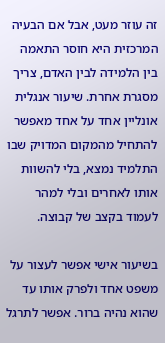זה עוזר מעט, אבל אם הבעיה המרכזית היא חוסר התאמה בין הלמידה לבין האדם, צריך מסגרת אחרת. שיעור אנגלית אונליין אחד על אחד מאפשר להתחיל מהמקום המדויק שבו התלמיד נמצא, בלי להשוות אותו לאחרים ובלי למהר לעמוד בקצב של קבוצה.

בשיעור אישי אפשר לעצור על משפט אחד ולפרק אותו עד שהוא נהיה ברור. אפשר לתרגל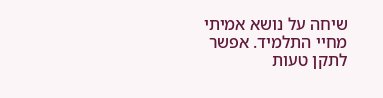שיחה על נושא אמיתי מחיי התלמיד. אפשר לתקן טעות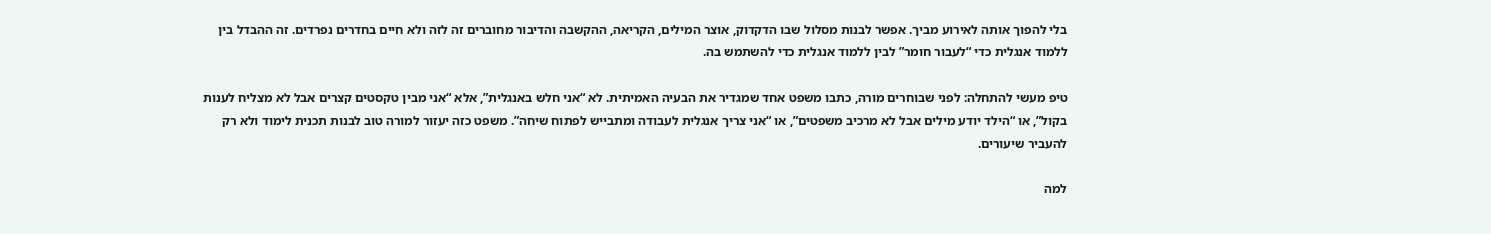בלי להפוך אותה לאירוע מביך. אפשר לבנות מסלול שבו הדקדוק, אוצר המילים, הקריאה, ההקשבה והדיבור מחוברים זה לזה ולא חיים בחדרים נפרדים. זה ההבדל בין ללמוד אנגלית כדי “לעבור חומר” לבין ללמוד אנגלית כדי להשתמש בה.

טיפ מעשי להתחלה: לפני שבוחרים מורה, כתבו משפט אחד שמגדיר את הבעיה האמיתית. לא “אני חלש באנגלית”, אלא “אני מבין טקסטים קצרים אבל לא מצליח לענות בקול”, או “הילד יודע מילים אבל לא מרכיב משפטים”, או “אני צריך אנגלית לעבודה ומתבייש לפתוח שיחה”. משפט כזה יעזור למורה טוב לבנות תכנית לימוד ולא רק להעביר שיעורים.

למה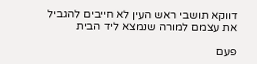דווקא תושבי ראש העין לא חייבים להגביל את עצמם למורה שנמצא ליד הבית

פעם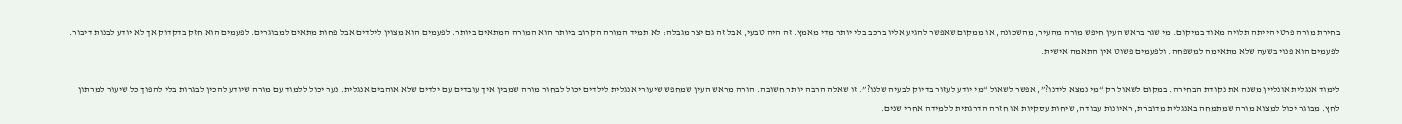בחירת מורה פרטי הייתה תלויה מאוד במיקום. מי שגר בראש העין חיפש מורה מהעיר, מהשכונה, או ממקום שאפשר להגיע אליו ברכב בלי יותר מדי מאמץ. זה היה טבעי, אבל זה גם יצר מגבלה: לא תמיד המורה הקרוב ביותר הוא המורה המתאים ביותר. לפעמים הוא מצוין לילדים אבל פחות מתאים למבוגרים. לפעמים הוא חזק בדקדוק אך לא יודע לבנות דיבור. לפעמים הוא פנוי בשעה שלא מתאימה למשפחה. ולפעמים פשוט אין התאמה אישית.

לימוד אנגלית אונליין משנה את נקודת הבחירה. במקום לשאול רק “מי נמצא לידנו?”, אפשר לשאול “מי יודע לעזור בדיוק לבעיה שלנו?”. זו שאלה הרבה יותר חשובה. הורה מראש העין שמחפש שיעורי אנגלית לילדים יכול לבחור מורה שמבין איך עובדים עם ילדים שלא אוהבים אנגלית. נער יכול ללמוד עם מורה שיודע להכין לבגרות בלי להפוך כל שיעור למרתון לחץ. מבוגר יכול למצוא מורה שמתמחה באנגלית מדוברת, ראיונות עבודה, שיחות עסקיות או חזרה הדרגתית ללמידה אחרי שנים.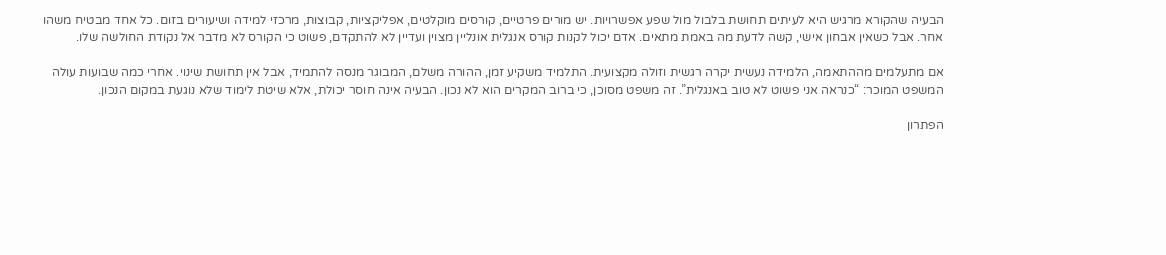הבעיה שהקורא מרגיש היא לעיתים תחושת בלבול מול שפע אפשרויות. יש מורים פרטיים, קורסים מוקלטים, אפליקציות, קבוצות, מרכזי למידה ושיעורים בזום. כל אחד מבטיח משהו אחר. אבל כשאין אבחון אישי, קשה לדעת מה באמת מתאים. אדם יכול לקנות קורס אנגלית אונליין מצוין ועדיין לא להתקדם, פשוט כי הקורס לא מדבר אל נקודת החולשה שלו.

אם מתעלמים מההתאמה, הלמידה נעשית יקרה רגשית וזולה מקצועית. התלמיד משקיע זמן, ההורה משלם, המבוגר מנסה להתמיד, אבל אין תחושת שינוי. אחרי כמה שבועות עולה המשפט המוכר: “כנראה אני פשוט לא טוב באנגלית”. זה משפט מסוכן, כי ברוב המקרים הוא לא נכון. הבעיה אינה חוסר יכולת, אלא שיטת לימוד שלא נוגעת במקום הנכון.

הפתרון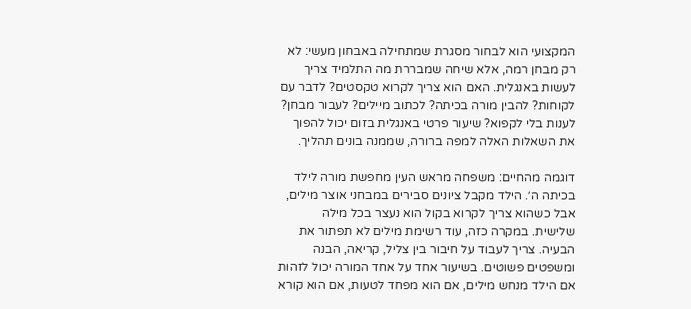המקצועי הוא לבחור מסגרת שמתחילה באבחון מעשי: לא רק מבחן רמה, אלא שיחה שמבררת מה התלמיד צריך לעשות באנגלית. האם הוא צריך לקרוא טקסטים? לדבר עם לקוחות? להבין מורה בכיתה? לכתוב מיילים? לעבור מבחן? לענות בלי לקפוא? שיעור פרטי באנגלית בזום יכול להפוך את השאלות האלה למפה ברורה, שממנה בונים תהליך.

דוגמה מהחיים: משפחה מראש העין מחפשת מורה לילד בכיתה ה׳. הילד מקבל ציונים סבירים במבחני אוצר מילים, אבל כשהוא צריך לקרוא בקול הוא נעצר בכל מילה שלישית. במקרה כזה, עוד רשימת מילים לא תפתור את הבעיה. צריך לעבוד על חיבור בין צליל, קריאה, הבנה ומשפטים פשוטים. בשיעור אחד על אחד המורה יכול לזהות אם הילד מנחש מילים, אם הוא מפחד לטעות, אם הוא קורא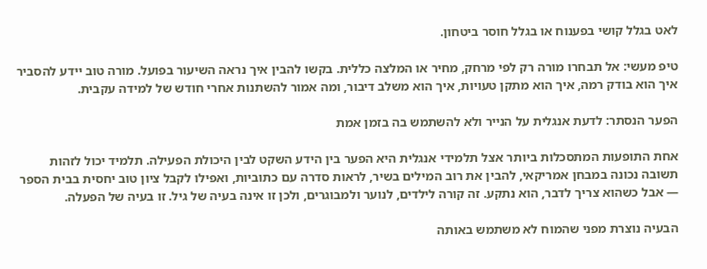לאט בגלל קושי בפענוח או בגלל חוסר ביטחון.

טיפ מעשי: אל תבחרו מורה רק לפי מרחק, מחיר או המלצה כללית. בקשו להבין איך נראה השיעור בפועל. מורה טוב יידע להסביר איך הוא בודק רמה, איך הוא מתקן טעויות, איך הוא משלב דיבור, ומה אמור להשתנות אחרי חודש של למידה עקבית.

הפער הנסתר: לדעת אנגלית על הנייר ולא להשתמש בה בזמן אמת

אחת התופעות המתסכלות ביותר אצל תלמידי אנגלית היא הפער בין הידע השקט לבין היכולת הפעילה. תלמיד יכול לזהות תשובה נכונה במבחן אמריקאי, להבין את רוב המילים בשיר, לראות סדרה עם כתוביות, ואפילו לקבל ציון טוב יחסית בבית הספר — אבל כשהוא צריך לדבר, הוא נתקע. זה קורה לילדים, לנוער ולמבוגרים, ולכן זו אינה בעיה של גיל. זו בעיה של הפעלה.

הבעיה נוצרת מפני שהמוח לא משתמש באותה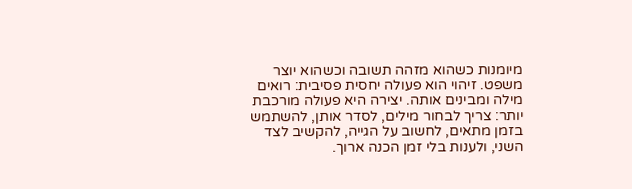מיומנות כשהוא מזהה תשובה וכשהוא יוצר משפט. זיהוי הוא פעולה יחסית פסיבית: רואים מילה ומבינים אותה. יצירה היא פעולה מורכבת יותר: צריך לבחור מילים, לסדר אותן, להשתמש בזמן מתאים, לחשוב על הגייה, להקשיב לצד השני, ולענות בלי זמן הכנה ארוך.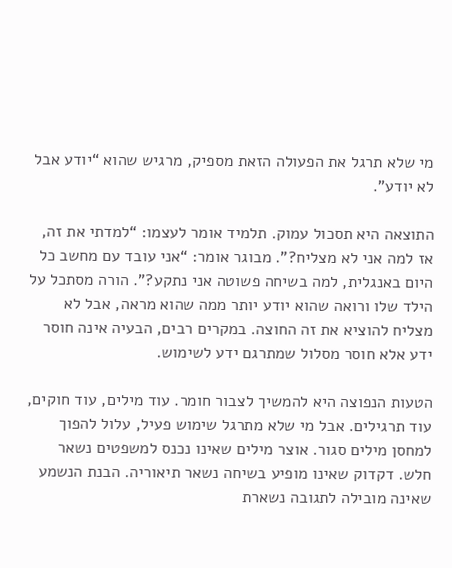מי שלא תרגל את הפעולה הזאת מספיק, מרגיש שהוא “יודע אבל לא יודע”.

התוצאה היא תסכול עמוק. תלמיד אומר לעצמו: “למדתי את זה, אז למה אני לא מצליח?”. מבוגר אומר: “אני עובד עם מחשב כל היום באנגלית, למה בשיחה פשוטה אני נתקע?”. הורה מסתכל על הילד שלו ורואה שהוא יודע יותר ממה שהוא מראה, אבל לא מצליח להוציא את זה החוצה. במקרים רבים, הבעיה אינה חוסר ידע אלא חוסר מסלול שמתרגם ידע לשימוש.

הטעות הנפוצה היא להמשיך לצבור חומר. עוד מילים, עוד חוקים, עוד תרגילים. אבל מי שלא מתרגל שימוש פעיל, עלול להפוך למחסן מילים סגור. אוצר מילים שאינו נכנס למשפטים נשאר חלש. דקדוק שאינו מופיע בשיחה נשאר תיאוריה. הבנת הנשמע שאינה מובילה לתגובה נשארת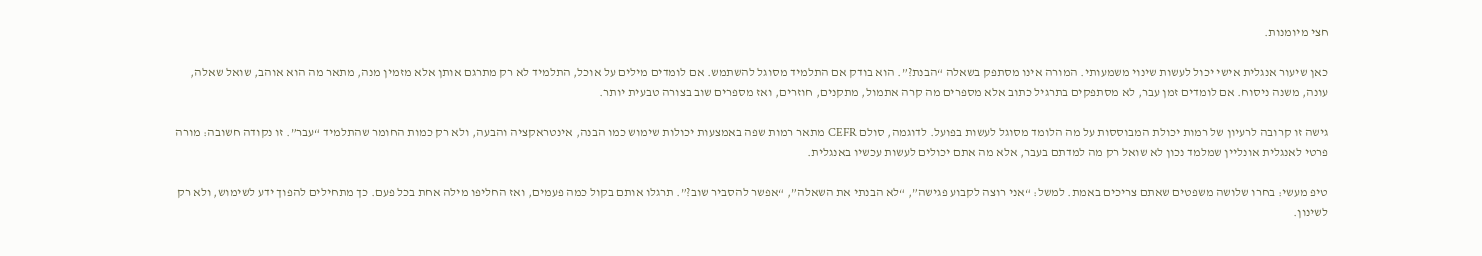חצי מיומנות.

כאן שיעור אנגלית אישי יכול לעשות שינוי משמעותי. המורה אינו מסתפק בשאלה “הבנת?”. הוא בודק אם התלמיד מסוגל להשתמש. אם לומדים מילים על אוכל, התלמיד לא רק מתרגם אותן אלא מזמין מנה, מתאר מה הוא אוהב, שואל שאלה, עונה, משנה ניסוח. אם לומדים זמן עבר, לא מסתפקים בתרגיל כתוב אלא מספרים מה קרה אתמול, מתקנים, חוזרים, ואז מספרים שוב בצורה טבעית יותר.

גישה זו קרובה לרעיון של רמות יכולת המבוססות על מה הלומד מסוגל לעשות בפועל. לדוגמה, סולם CEFR מתאר רמות שפה באמצעות יכולות שימוש כמו הבנה, אינטראקציה והבעה, ולא רק כמות החומר שהתלמיד “עבר”. זו נקודה חשובה: מורה פרטי לאנגלית אונליין שמלמד נכון לא שואל רק מה למדתם בעבר, אלא מה אתם יכולים לעשות עכשיו באנגלית.

טיפ מעשי: בחרו שלושה משפטים שאתם צריכים באמת. למשל: “אני רוצה לקבוע פגישה”, “לא הבנתי את השאלה”, “אפשר להסביר שוב?”. תרגלו אותם בקול כמה פעמים, ואז החליפו מילה אחת בכל פעם. כך מתחילים להפוך ידע לשימוש, ולא רק לשינון.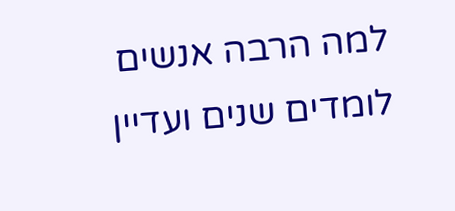למה הרבה אנשים לומדים שנים ועדיין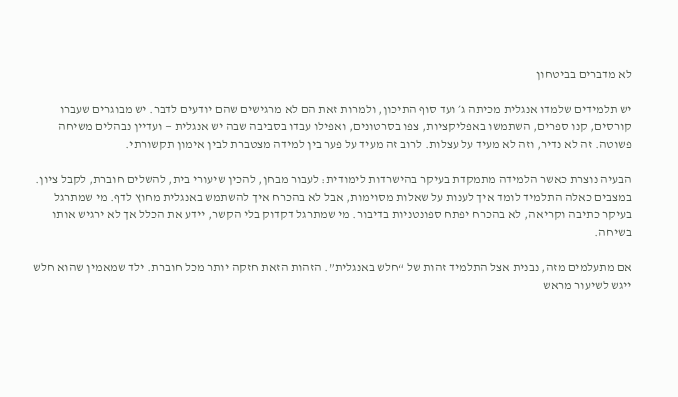לא מדברים בביטחון

יש תלמידים שלמדו אנגלית מכיתה ג׳ ועד סוף התיכון, ולמרות זאת הם לא מרגישים שהם יודעים לדבר. יש מבוגרים שעברו קורסים, קנו ספרים, השתמשו באפליקציות, צפו בסרטונים, ואפילו עבדו בסביבה שבה יש אנגלית — ועדיין נבהלים משיחה פשוטה. זה לא נדיר, וזה לא מעיד על עצלות. לרוב זה מעיד על פער בין למידה מצטברת לבין אימון תקשורתי.

הבעיה נוצרת כאשר הלמידה מתמקדת בעיקר בהישרדות לימודית: לעבור מבחן, להכין שיעורי בית, להשלים חוברת, לקבל ציון. במצבים כאלה התלמיד לומד איך לענות על שאלות מסוימות, אבל לא בהכרח איך להשתמש באנגלית מחוץ לדף. מי שמתרגל בעיקר כתיבה וקריאה, לא בהכרח יפתח ספונטניות בדיבור. מי שמתרגל דקדוק בלי הקשר, יידע את הכלל אך לא ירגיש אותו בשיחה.

אם מתעלמים מזה, נבנית אצל התלמיד זהות של “חלש באנגלית”. הזהות הזאת חזקה יותר מכל חוברת. ילד שמאמין שהוא חלש ייגש לשיעור מראש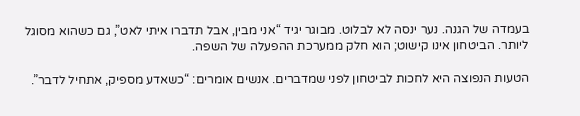בעמדה של הגנה. נער ינסה לא לבלוט. מבוגר יגיד “אני מבין, אבל תדברו איתי לאט”, גם כשהוא מסוגל ליותר. הביטחון אינו קישוט; הוא חלק ממערכת ההפעלה של השפה.

הטעות הנפוצה היא לחכות לביטחון לפני שמדברים. אנשים אומרים: “כשאדע מספיק, אתחיל לדבר”.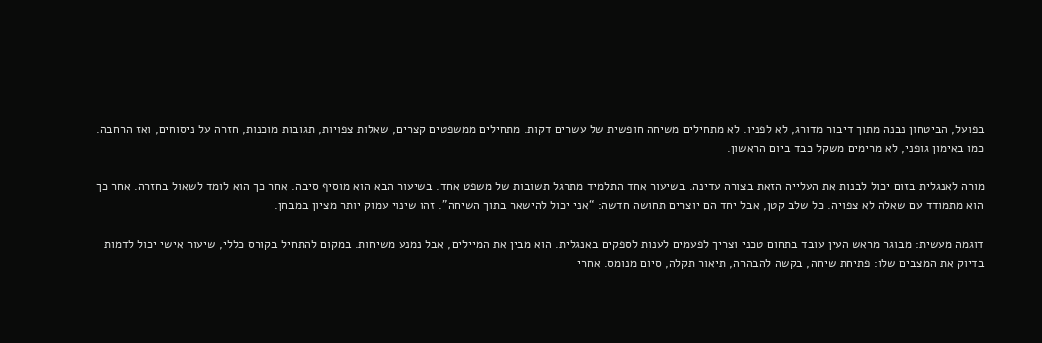בפועל, הביטחון נבנה מתוך דיבור מדורג, לא לפניו. לא מתחילים משיחה חופשית של עשרים דקות. מתחילים ממשפטים קצרים, שאלות צפויות, תגובות מוכנות, חזרה על ניסוחים, ואז הרחבה. כמו באימון גופני, לא מרימים משקל כבד ביום הראשון.

מורה לאנגלית בזום יכול לבנות את העלייה הזאת בצורה עדינה. בשיעור אחד התלמיד מתרגל תשובות של משפט אחד. בשיעור הבא הוא מוסיף סיבה. אחר כך הוא לומד לשאול בחזרה. אחר כך הוא מתמודד עם שאלה לא צפויה. כל שלב קטן, אבל יחד הם יוצרים תחושה חדשה: “אני יכול להישאר בתוך השיחה”. זהו שינוי עמוק יותר מציון במבחן.

דוגמה מעשית: מבוגר מראש העין עובד בתחום טכני וצריך לפעמים לענות לספקים באנגלית. הוא מבין את המיילים, אבל נמנע משיחות. במקום להתחיל בקורס כללי, שיעור אישי יכול לדמות בדיוק את המצבים שלו: פתיחת שיחה, בקשה להבהרה, תיאור תקלה, סיום מנומס. אחרי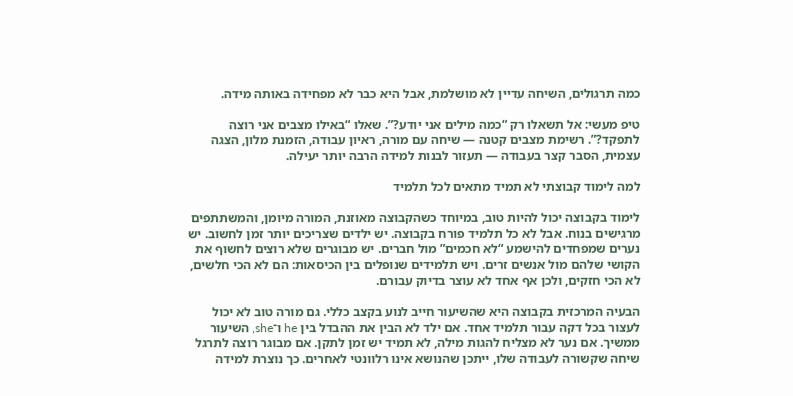כמה תרגולים, השיחה עדיין לא מושלמת, אבל היא כבר לא מפחידה באותה מידה.

טיפ מעשי: אל תשאלו רק “כמה מילים אני יודע?”. שאלו “באילו מצבים אני רוצה לתפקד?”. רשימת מצבים קטנה — שיחה עם מורה, ראיון עבודה, הזמנת מלון, הצגה עצמית, הסבר קצר בעבודה — תעזור לבנות למידה הרבה יותר יעילה.

למה לימוד קבוצתי לא תמיד מתאים לכל תלמיד

לימוד בקבוצה יכול להיות טוב, במיוחד כשהקבוצה מאוזנת, המורה מיומן, והמשתתפים מרגישים בנוח. אבל לא כל תלמיד פורח בקבוצה. יש ילדים שצריכים יותר זמן לחשוב. יש נערים שמפחדים להישמע “לא חכמים” מול חברים. יש מבוגרים שלא רוצים לחשוף את הקושי שלהם מול אנשים זרים. ויש תלמידים שנופלים בין הכיסאות: הם לא הכי חלשים, לא הכי חזקים, ולכן אף אחד לא עוצר בדיוק עבורם.

הבעיה המרכזית בקבוצה היא שהשיעור חייב לנוע בקצב כללי. גם מורה טוב לא יכול לעצור בכל דקה עבור תלמיד אחד. אם ילד לא הבין את ההבדל בין he ו־she, השיעור ממשיך. אם נער לא מצליח להגות מילה, לא תמיד יש זמן לתקן. אם מבוגר רוצה לתרגל שיחה שקשורה לעבודה שלו, ייתכן שהנושא אינו רלוונטי לאחרים. כך נוצרת למידה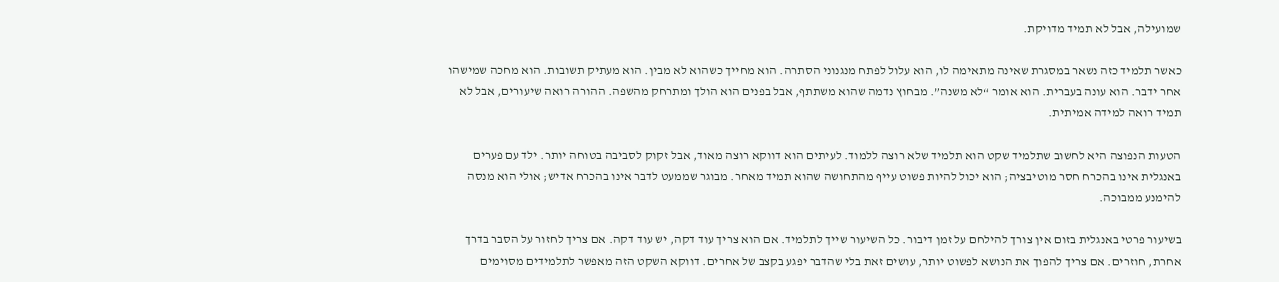שמועילה, אבל לא תמיד מדויקת.

כאשר תלמיד כזה נשאר במסגרת שאינה מתאימה לו, הוא עלול לפתח מנגנוני הסתרה. הוא מחייך כשהוא לא מבין. הוא מעתיק תשובות. הוא מחכה שמישהו אחר ידבר. הוא עונה בעברית. הוא אומר “לא משנה”. מבחוץ נדמה שהוא משתתף, אבל בפנים הוא הולך ומתרחק מהשפה. ההורה רואה שיעורים, אבל לא תמיד רואה למידה אמיתית.

הטעות הנפוצה היא לחשוב שתלמיד שקט הוא תלמיד שלא רוצה ללמוד. לעיתים הוא דווקא רוצה מאוד, אבל זקוק לסביבה בטוחה יותר. ילד עם פערים באנגלית אינו בהכרח חסר מוטיבציה; הוא יכול להיות פשוט עייף מהתחושה שהוא תמיד מאחר. מבוגר שממעט לדבר אינו בהכרח אדיש; אולי הוא מנסה להימנע ממבוכה.

בשיעור פרטי באנגלית בזום אין צורך להילחם על זמן דיבור. כל השיעור שייך לתלמיד. אם הוא צריך עוד דקה, יש עוד דקה. אם צריך לחזור על הסבר בדרך אחרת, חוזרים. אם צריך להפוך את הנושא לפשוט יותר, עושים זאת בלי שהדבר יפגע בקצב של אחרים. דווקא השקט הזה מאפשר לתלמידים מסוימים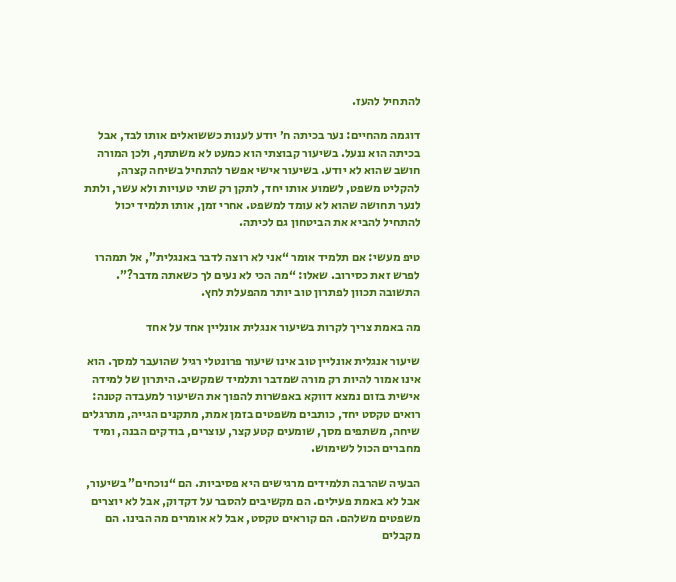להתחיל להעז.

דוגמה מהחיים: נער בכיתה ח׳ יודע לענות כששואלים אותו לבד, אבל בכיתה הוא ננעל. בשיעור קבוצתי הוא כמעט לא משתתף, ולכן המורה חושב שהוא לא יודע. בשיעור אישי אפשר להתחיל בשיחה קצרה, להקליט משפט, לשמוע אותו יחד, לתקן רק שתי טעויות ולא עשר, ולתת לנער תחושה שהוא לא עומד למשפט. אחרי זמן, אותו תלמיד יכול להתחיל להביא את הביטחון גם לכיתה.

טיפ מעשי: אם תלמיד אומר “אני לא רוצה לדבר באנגלית”, אל תמהרו לפרש זאת כסירוב. שאלו: “מה הכי לא נעים לך כשאתה מדבר?”. התשובה תכוון לפתרון טוב יותר מהפעלת לחץ.

מה באמת צריך לקרות בשיעור אנגלית אונליין אחד על אחד

שיעור אנגלית אונליין טוב אינו שיעור פרונטלי רגיל שהועבר למסך. הוא אינו אמור להיות רק מורה שמדבר ותלמיד שמקשיב. היתרון של למידה אישית בזום נמצא דווקא באפשרות להפוך את השיעור למעבדה קטנה: רואים טקסט יחד, כותבים משפטים בזמן אמת, מתקנים הגייה, מתרגלים שיחה, משתפים מסך, שומעים קטע קצר, עוצרים, בודקים הבנה, ומיד מחברים הכול לשימוש.

הבעיה שהרבה תלמידים מרגישים היא פסיביות. הם “נוכחים” בשיעור, אבל לא באמת פעילים. הם מקשיבים להסבר על דקדוק, אבל לא יוצרים משפטים משלהם. הם קוראים טקסט, אבל לא אומרים מה הבינו. הם מקבלים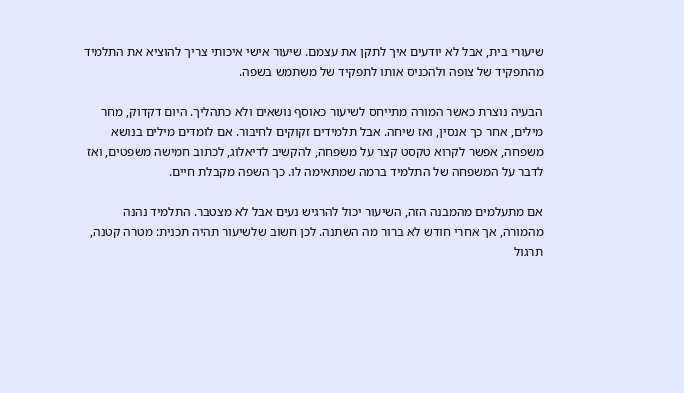שיעורי בית, אבל לא יודעים איך לתקן את עצמם. שיעור אישי איכותי צריך להוציא את התלמיד מהתפקיד של צופה ולהכניס אותו לתפקיד של משתמש בשפה.

הבעיה נוצרת כאשר המורה מתייחס לשיעור כאוסף נושאים ולא כתהליך. היום דקדוק, מחר מילים, אחר כך אנסין, ואז שיחה. אבל תלמידים זקוקים לחיבור. אם לומדים מילים בנושא משפחה, אפשר לקרוא טקסט קצר על משפחה, להקשיב לדיאלוג, לכתוב חמישה משפטים, ואז לדבר על המשפחה של התלמיד ברמה שמתאימה לו. כך השפה מקבלת חיים.

אם מתעלמים מהמבנה הזה, השיעור יכול להרגיש נעים אבל לא מצטבר. התלמיד נהנה מהמורה, אך אחרי חודש לא ברור מה השתנה. לכן חשוב שלשיעור תהיה תכנית: מטרה קטנה, תרגול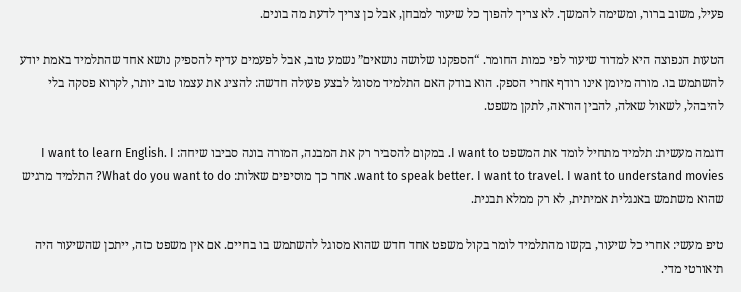פעיל, משוב ברור, ומשימה להמשך. לא צריך להפוך כל שיעור למבחן, אבל כן צריך לדעת מה בונים.

הטעות הנפוצה היא למדוד שיעור לפי כמות החומר. “הספקנו שלושה נושאים” נשמע טוב, אבל לפעמים עדיף להספיק נושא אחד שהתלמיד באמת יודע להשתמש בו. מורה מיומן אינו רודף אחרי הספק. הוא בודק האם התלמיד מסוגל לבצע פעולה חדשה: להציג את עצמו טוב יותר, לקרוא פסקה בלי להיבהל, לשאול שאלה, להבין הוראה, לתקן משפט.

דוגמה מעשית: תלמיד מתחיל לומד את המשפט I want to. במקום להסביר רק את המבנה, המורה בונה סביבו שיחה: I want to learn English. I want to speak better. I want to travel. I want to understand movies. אחר כך מוסיפים שאלות: What do you want to do? התלמיד מרגיש שהוא משתמש באנגלית אמיתית, לא רק ממלא תבנית.

טיפ מעשי: אחרי כל שיעור, בקשו מהתלמיד לומר בקול משפט אחד חדש שהוא מסוגל להשתמש בו בחיים. אם אין משפט כזה, ייתכן שהשיעור היה תיאורטי מדי.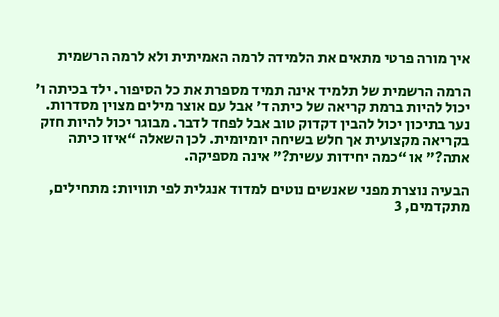איך מורה פרטי מתאים את הלמידה לרמה האמיתית ולא לרמה הרשמית

הרמה הרשמית של תלמיד אינה תמיד מספרת את כל הסיפור. ילד בכיתה ו׳ יכול להיות ברמת קריאה של כיתה ד׳ אבל עם אוצר מילים מצוין מסדרות. נער בתיכון יכול להבין דקדוק טוב אבל לפחד לדבר. מבוגר יכול להיות חזק בקריאה מקצועית אך חלש בשיחה יומיומית. לכן השאלה “איזו כיתה אתה?” או “כמה יחידות עשית?” אינה מספיקה.

הבעיה נוצרת מפני שאנשים נוטים למדוד אנגלית לפי תוויות: מתחילים, מתקדמים, 3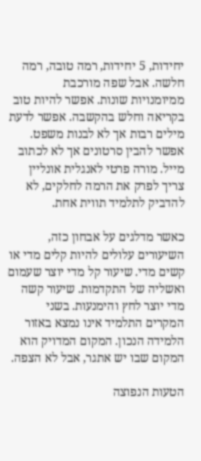יחידות, 5 יחידות, רמה טובה, רמה חלשה. אבל שפה מורכבת ממיומנויות שונות. אפשר להיות טוב בקריאה וחלש בהקשבה. אפשר לדעת מילים רבות אך לא לבנות משפט. אפשר להבין סרטונים אך לא לכתוב מייל. מורה פרטי לאנגלית אונליין צריך לפרק את הרמה לחלקים, לא להדביק לתלמיד תווית אחת.

כאשר מדלגים על אבחון כזה, השיעורים עלולים להיות קלים מדי או קשים מדי. שיעור קל מדי יוצר שעמום ואשליה של התקדמות. שיעור קשה מדי יוצר לחץ והימנעות. בשני המקרים התלמיד אינו נמצא באזור הלמידה הנכון. המקום המדויק הוא המקום שבו יש אתגר, אבל לא הצפה.

הטעות הנפוצה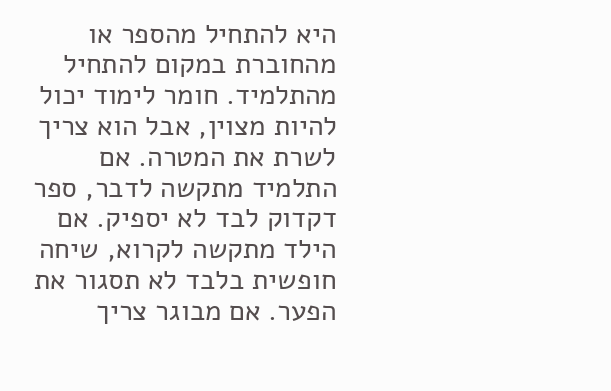היא להתחיל מהספר או מהחוברת במקום להתחיל מהתלמיד. חומר לימוד יכול להיות מצוין, אבל הוא צריך לשרת את המטרה. אם התלמיד מתקשה לדבר, ספר דקדוק לבד לא יספיק. אם הילד מתקשה לקרוא, שיחה חופשית בלבד לא תסגור את הפער. אם מבוגר צריך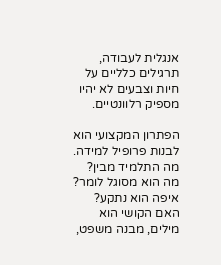אנגלית לעבודה, תרגילים כלליים על חיות וצבעים לא יהיו מספיק רלוונטיים.

הפתרון המקצועי הוא לבנות פרופיל למידה. מה התלמיד מבין? מה הוא מסוגל לומר? איפה הוא נתקע? האם הקושי הוא מילים, מבנה משפט,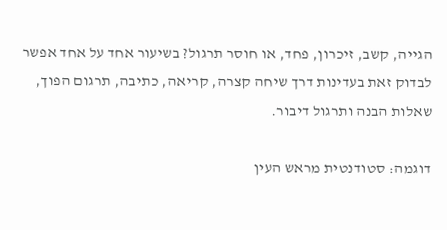הגייה, קשב, זיכרון, פחד, או חוסר תרגול? בשיעור אחד על אחד אפשר לבדוק זאת בעדינות דרך שיחה קצרה, קריאה, כתיבה, תרגום הפוך, שאלות הבנה ותרגול דיבור.

דוגמה: סטודנטית מראש העין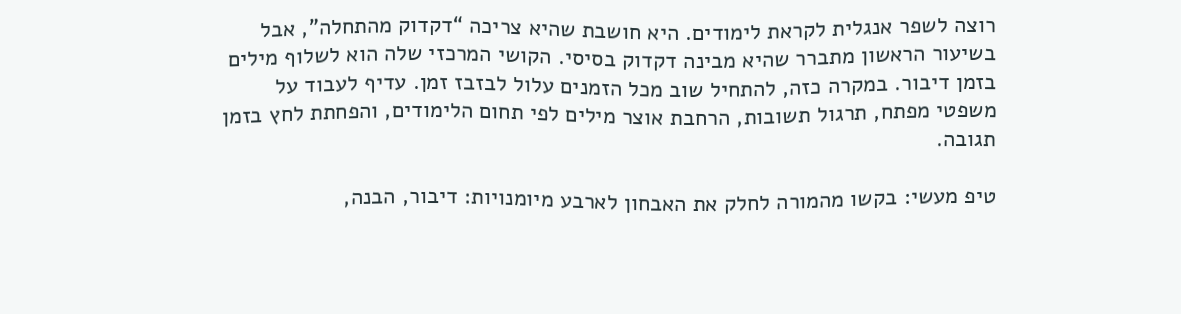רוצה לשפר אנגלית לקראת לימודים. היא חושבת שהיא צריכה “דקדוק מהתחלה”, אבל בשיעור הראשון מתברר שהיא מבינה דקדוק בסיסי. הקושי המרכזי שלה הוא לשלוף מילים בזמן דיבור. במקרה כזה, להתחיל שוב מכל הזמנים עלול לבזבז זמן. עדיף לעבוד על משפטי מפתח, תרגול תשובות, הרחבת אוצר מילים לפי תחום הלימודים, והפחתת לחץ בזמן תגובה.

טיפ מעשי: בקשו מהמורה לחלק את האבחון לארבע מיומנויות: דיבור, הבנה,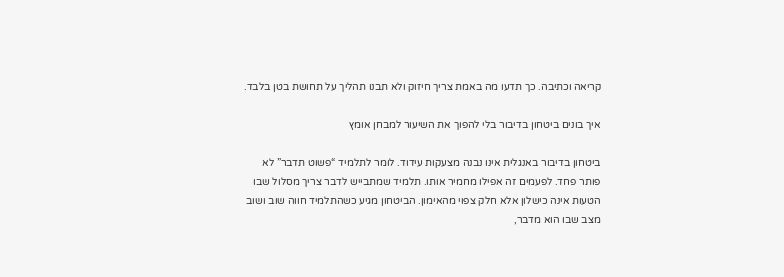קריאה וכתיבה. כך תדעו מה באמת צריך חיזוק ולא תבנו תהליך על תחושת בטן בלבד.

איך בונים ביטחון בדיבור בלי להפוך את השיעור למבחן אומץ

ביטחון בדיבור באנגלית אינו נבנה מצעקות עידוד. לומר לתלמיד “פשוט תדבר” לא פותר פחד. לפעמים זה אפילו מחמיר אותו. תלמיד שמתבייש לדבר צריך מסלול שבו הטעות אינה כישלון אלא חלק צפוי מהאימון. הביטחון מגיע כשהתלמיד חווה שוב ושוב מצב שבו הוא מדבר,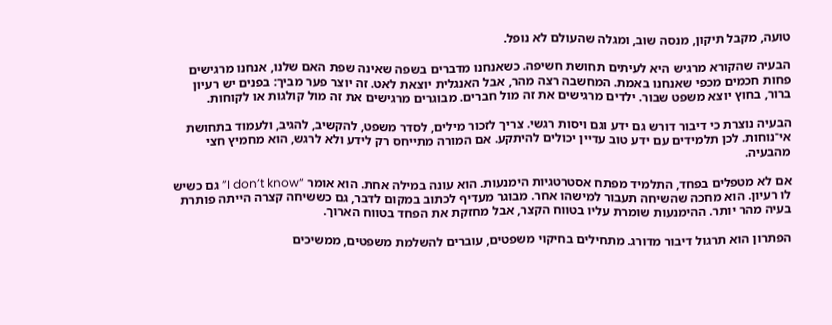טועה, מקבל תיקון, מנסה שוב, ומגלה שהעולם לא נופל.

הבעיה שהקורא מרגיש היא לעיתים תחושת חשיפה. כשאנחנו מדברים בשפה שאינה שפת האם שלנו, אנחנו מרגישים פחות חכמים מכפי שאנחנו באמת. המחשבה רצה מהר, אבל האנגלית יוצאת לאט. זה יוצר פער מביך: בפנים יש רעיון ברור, בחוץ יוצא משפט שבור. ילדים מרגישים את זה מול חברים. מבוגרים מרגישים את זה מול קולגות או לקוחות.

הבעיה נוצרת כי דיבור דורש גם ידע וגם ויסות רגשי. צריך לזכור מילים, לסדר משפט, להקשיב, להגיב, ולעמוד בתחושת אי־נוחות. לכן תלמידים עם ידע טוב עדיין יכולים להיתקע. אם המורה מתייחס רק לידע ולא לרגש, הוא מחמיץ חצי מהבעיה.

אם לא מטפלים בפחד, התלמיד מפתח אסטרטגיות הימנעות. הוא עונה במילה אחת. הוא אומר “I don’t know” גם כשיש לו רעיון. הוא מחכה שהשיחה תעבור למישהו אחר. מבוגר מעדיף לכתוב במקום לדבר, גם כששיחה קצרה הייתה פותרת בעיה מהר יותר. ההימנעות שומרת עליו בטווח הקצר, אבל מחזקת את הפחד בטווח הארוך.

הפתרון הוא תרגול דיבור מדורג. מתחילים בחיקוי משפטים, עוברים להשלמת משפטים, ממשיכים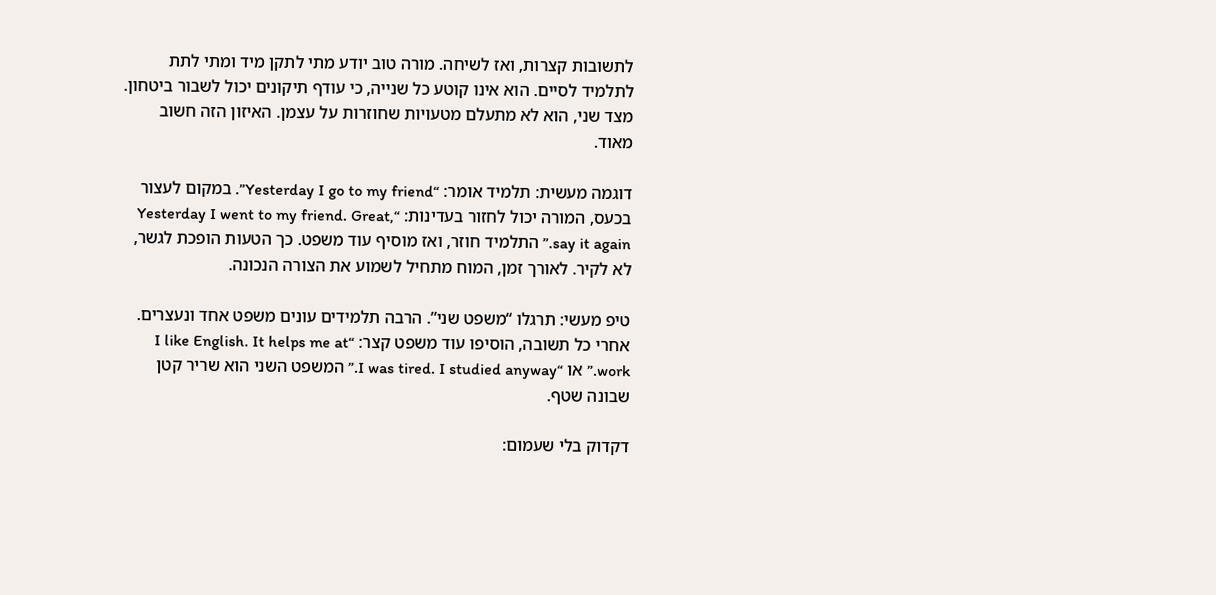לתשובות קצרות, ואז לשיחה. מורה טוב יודע מתי לתקן מיד ומתי לתת לתלמיד לסיים. הוא אינו קוטע כל שנייה, כי עודף תיקונים יכול לשבור ביטחון. מצד שני, הוא לא מתעלם מטעויות שחוזרות על עצמן. האיזון הזה חשוב מאוד.

דוגמה מעשית: תלמיד אומר: “Yesterday I go to my friend”. במקום לעצור בכעס, המורה יכול לחזור בעדינות: “Yesterday I went to my friend. Great, say it again.” התלמיד חוזר, ואז מוסיף עוד משפט. כך הטעות הופכת לגשר, לא לקיר. לאורך זמן, המוח מתחיל לשמוע את הצורה הנכונה.

טיפ מעשי: תרגלו “משפט שני”. הרבה תלמידים עונים משפט אחד ונעצרים. אחרי כל תשובה, הוסיפו עוד משפט קצר: “I like English. It helps me at work.” או “I was tired. I studied anyway.” המשפט השני הוא שריר קטן שבונה שטף.

דקדוק בלי שעמום: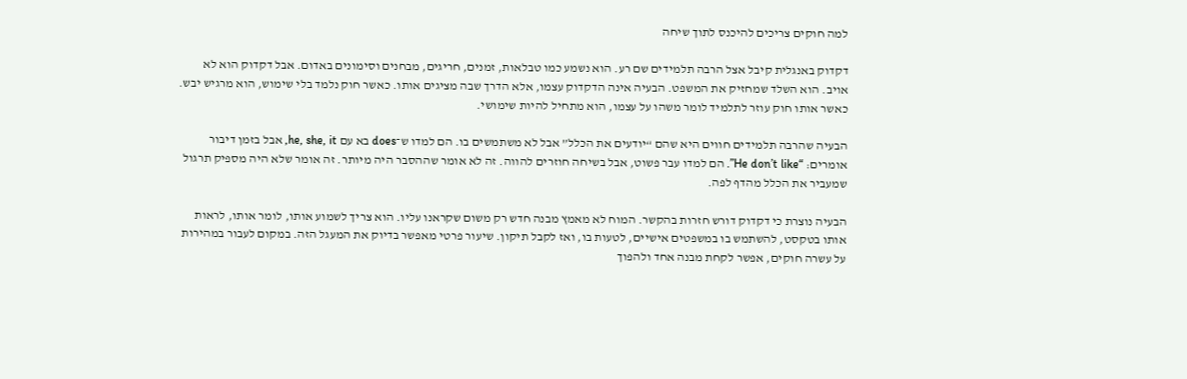למה חוקים צריכים להיכנס לתוך שיחה

דקדוק באנגלית קיבל אצל הרבה תלמידים שם רע. הוא נשמע כמו טבלאות, זמנים, חריגים, מבחנים וסימונים באדום. אבל דקדוק הוא לא אויב. הוא השלד שמחזיק את המשפט. הבעיה אינה הדקדוק עצמו, אלא הדרך שבה מציגים אותו. כאשר חוק נלמד בלי שימוש, הוא מרגיש יבש. כאשר אותו חוק עוזר לתלמיד לומר משהו על עצמו, הוא מתחיל להיות שימושי.

הבעיה שהרבה תלמידים חווים היא שהם “יודעים את הכלל” אבל לא משתמשים בו. הם למדו ש־does בא עם he, she, it, אבל בזמן דיבור אומרים: “He don’t like”. הם למדו עבר פשוט, אבל בשיחה חוזרים להווה. זה לא אומר שההסבר היה מיותר. זה אומר שלא היה מספיק תרגול שמעביר את הכלל מהדף לפה.

הבעיה נוצרת כי דקדוק דורש חזרות בהקשר. המוח לא מאמץ מבנה חדש רק משום שקראנו עליו. הוא צריך לשמוע אותו, לומר אותו, לראות אותו בטקסט, להשתמש בו במשפטים אישיים, לטעות בו, ואז לקבל תיקון. שיעור פרטי מאפשר בדיוק את המעגל הזה. במקום לעבור במהירות על עשרה חוקים, אפשר לקחת מבנה אחד ולהפוך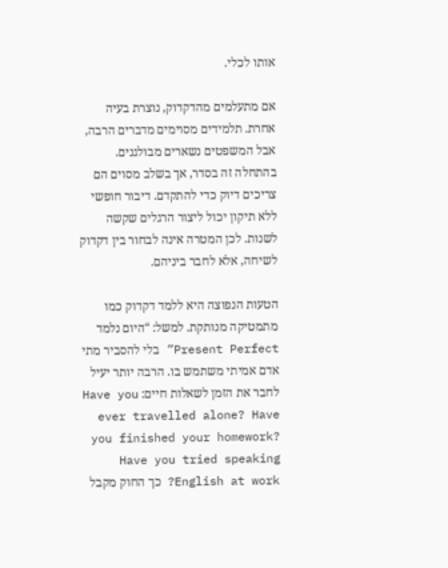אותו לכלי.

אם מתעלמים מהדקדוק, נוצרת בעיה אחרת. תלמידים מסוימים מדברים הרבה, אבל המשפטים נשארים מבולגנים. בהתחלה זה בסדר, אך בשלב מסוים הם צריכים דיוק כדי להתקדם. דיבור חופשי ללא תיקון יכול ליצור הרגלים שקשה לשנות. לכן המטרה אינה לבחור בין דקדוק לשיחה, אלא לחבר ביניהם.

הטעות הנפוצה היא ללמד דקדוק כמו מתמטיקה מנותקת. למשל: “היום נלמד Present Perfect” בלי להסביר מתי אדם אמיתי משתמש בו. הרבה יותר יעיל לחבר את הזמן לשאלות חיים: Have you ever travelled alone? Have you finished your homework? Have you tried speaking English at work? כך החוק מקבל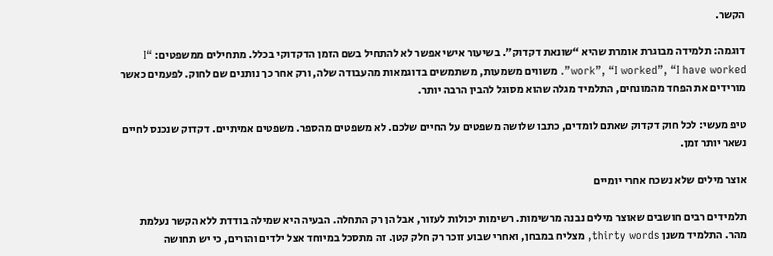הקשר.

דוגמה: תלמידה מבוגרת אומרת שהיא “שונאת דקדוק”. בשיעור אישי אפשר לא להתחיל בשם הזמן הדקדוקי בכלל. מתחילים ממשפטים: “I work”, “I worked”, “I have worked”. משווים משמעות, משתמשים בדוגמאות מהעבודה שלה, ורק אחר כך נותנים שם לחוק. לפעמים כאשר מורידים את הפחד מהמונחים, התלמיד מגלה שהוא מסוגל להבין הרבה יותר.

טיפ מעשי: לכל חוק דקדוק שאתם לומדים, כתבו שלושה משפטים על החיים שלכם. לא משפטים מהספר. משפטים אמיתיים. דקדוק שנכנס לחיים נשאר יותר זמן.

אוצר מילים שלא נשכח אחרי יומיים

תלמידים רבים חושבים שאוצר מילים נבנה מרשימות. רשימות יכולות לעזור, אבל הן רק התחלה. הבעיה היא שמילה בודדת ללא הקשר נעלמת מהר. התלמיד משנן thirty words, מצליח במבחן, ואחרי שבוע זוכר רק חלק קטן. זה מתסכל במיוחד אצל ילדים והורים, כי יש תחושה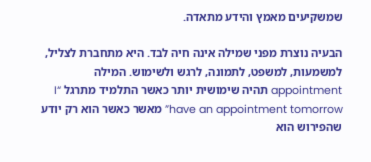שמשקיעים מאמץ והידע מתאדה.

הבעיה נוצרת מפני שמילה אינה חיה לבד. היא מתחברת לצליל, למשמעות, למשפט, לתמונה, לרגש ולשימוש. המילה appointment תהיה שימושית יותר כאשר התלמיד מתרגל “I have an appointment tomorrow” מאשר כאשר הוא רק יודע שהפירוש הוא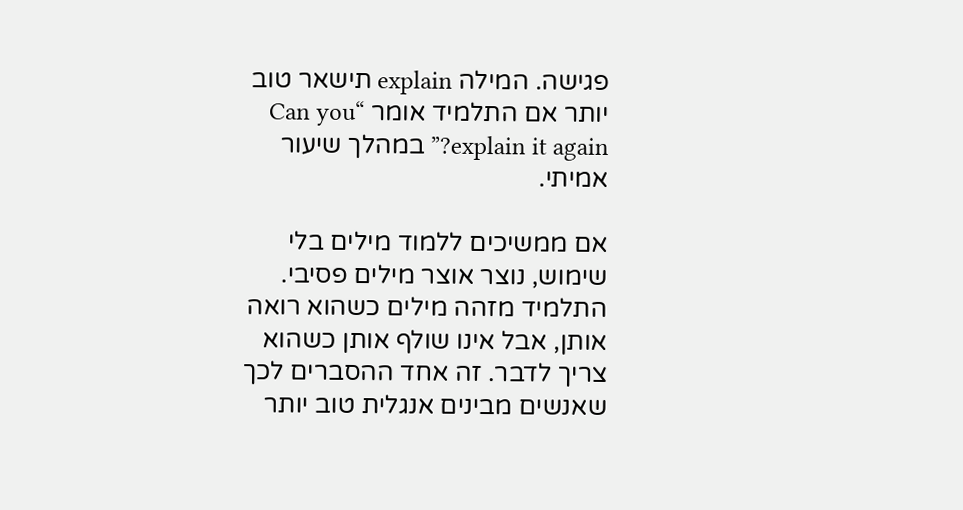פגישה. המילה explain תישאר טוב יותר אם התלמיד אומר “Can you explain it again?” במהלך שיעור אמיתי.

אם ממשיכים ללמוד מילים בלי שימוש, נוצר אוצר מילים פסיבי. התלמיד מזהה מילים כשהוא רואה אותן, אבל אינו שולף אותן כשהוא צריך לדבר. זה אחד ההסברים לכך שאנשים מבינים אנגלית טוב יותר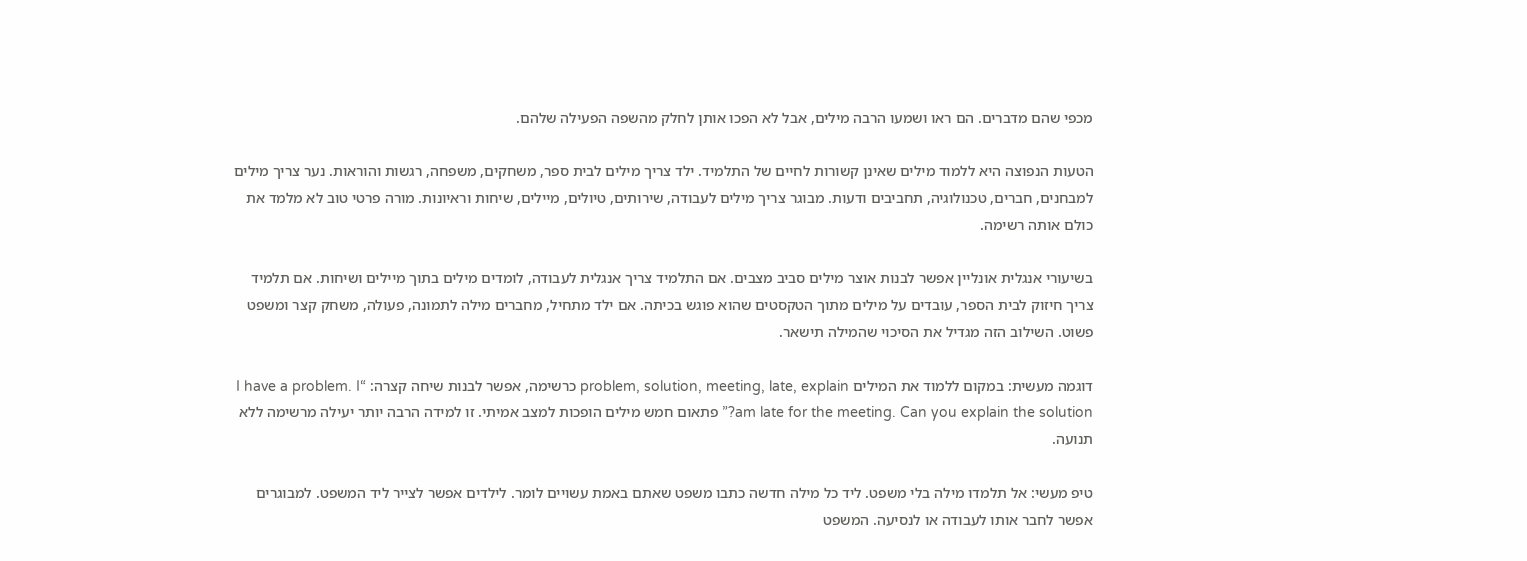מכפי שהם מדברים. הם ראו ושמעו הרבה מילים, אבל לא הפכו אותן לחלק מהשפה הפעילה שלהם.

הטעות הנפוצה היא ללמוד מילים שאינן קשורות לחיים של התלמיד. ילד צריך מילים לבית ספר, משחקים, משפחה, רגשות והוראות. נער צריך מילים למבחנים, חברים, טכנולוגיה, תחביבים ודעות. מבוגר צריך מילים לעבודה, שירותים, טיולים, מיילים, שיחות וראיונות. מורה פרטי טוב לא מלמד את כולם אותה רשימה.

בשיעורי אנגלית אונליין אפשר לבנות אוצר מילים סביב מצבים. אם התלמיד צריך אנגלית לעבודה, לומדים מילים בתוך מיילים ושיחות. אם תלמיד צריך חיזוק לבית הספר, עובדים על מילים מתוך הטקסטים שהוא פוגש בכיתה. אם ילד מתחיל, מחברים מילה לתמונה, פעולה, משחק קצר ומשפט פשוט. השילוב הזה מגדיל את הסיכוי שהמילה תישאר.

דוגמה מעשית: במקום ללמוד את המילים problem, solution, meeting, late, explain כרשימה, אפשר לבנות שיחה קצרה: “I have a problem. I am late for the meeting. Can you explain the solution?” פתאום חמש מילים הופכות למצב אמיתי. זו למידה הרבה יותר יעילה מרשימה ללא תנועה.

טיפ מעשי: אל תלמדו מילה בלי משפט. ליד כל מילה חדשה כתבו משפט שאתם באמת עשויים לומר. לילדים אפשר לצייר ליד המשפט. למבוגרים אפשר לחבר אותו לעבודה או לנסיעה. המשפט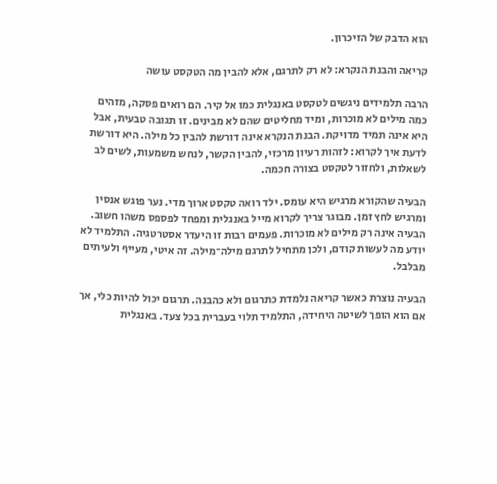הוא הדבק של הזיכרון.

קריאה והבנת הנקרא: לא רק לתרגם, אלא להבין מה הטקסט עושה

הרבה תלמידים ניגשים לטקסט באנגלית כמו אל קיר. הם רואים פסקה, מזהים כמה מילים לא מוכרות, ומיד מחליטים שהם לא מבינים. זו תגובה טבעית, אבל היא אינה תמיד מדויקת. הבנת הנקרא אינה דורשת להבין כל מילה. היא דורשת לדעת איך לקרוא: לזהות רעיון מרכזי, להבין הקשר, לנחש משמעות, לשים לב לשאלות, ולחזור לטקסט בצורה חכמה.

הבעיה שהקורא מרגיש היא עומס. ילד רואה טקסט ארוך מדי. נער פוגש אנסין ומרגיש לחץ זמן. מבוגר צריך לקרוא מייל באנגלית ומפחד לפספס משהו חשוב. הבעיה אינה רק מילים לא מוכרות. פעמים רבות זו היעדר אסטרטגיה. התלמיד לא יודע מה לעשות קודם, ולכן מתחיל לתרגם מילה־מילה. זה איטי, מעייף ולעיתים מבלבל.

הבעיה נוצרת כאשר קריאה נלמדת כתרגום ולא כהבנה. תרגום יכול להיות כלי, אך אם הוא הופך לשיטה היחידה, התלמיד תלוי בעברית בכל צעד. באנגלית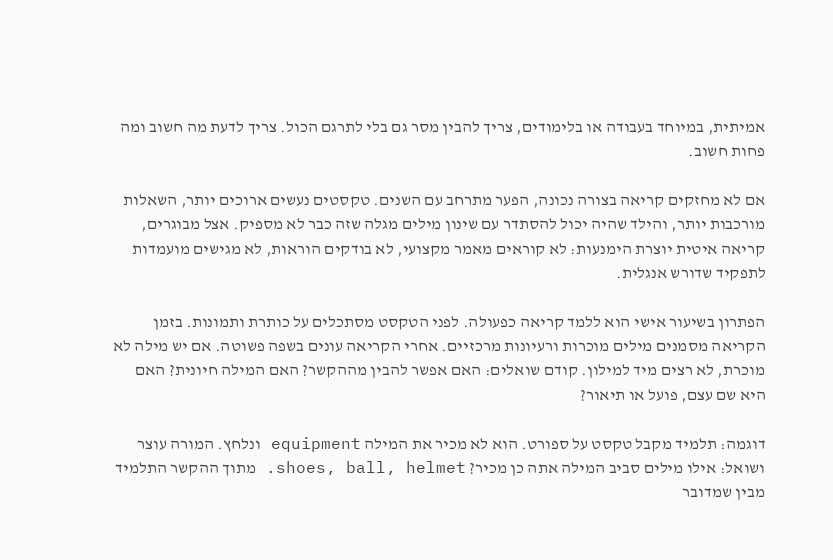אמיתית, במיוחד בעבודה או בלימודים, צריך להבין מסר גם בלי לתרגם הכול. צריך לדעת מה חשוב ומה פחות חשוב.

אם לא מחזקים קריאה בצורה נכונה, הפער מתרחב עם השנים. טקסטים נעשים ארוכים יותר, השאלות מורכבות יותר, והילד שהיה יכול להסתדר עם שינון מילים מגלה שזה כבר לא מספיק. אצל מבוגרים, קריאה איטית יוצרת הימנעות: לא קוראים מאמר מקצועי, לא בודקים הוראות, לא מגישים מועמדות לתפקיד שדורש אנגלית.

הפתרון בשיעור אישי הוא ללמד קריאה כפעולה. לפני הטקסט מסתכלים על כותרת ותמונות. בזמן הקריאה מסמנים מילים מוכרות ורעיונות מרכזיים. אחרי הקריאה עונים בשפה פשוטה. אם יש מילה לא מוכרת, לא רצים מיד למילון. קודם שואלים: האם אפשר להבין מההקשר? האם המילה חיונית? האם היא שם עצם, פועל או תיאור?

דוגמה: תלמיד מקבל טקסט על ספורט. הוא לא מכיר את המילה equipment ונלחץ. המורה עוצר ושואל: אילו מילים סביב המילה אתה כן מכיר? shoes, ball, helmet. מתוך ההקשר התלמיד מבין שמדובר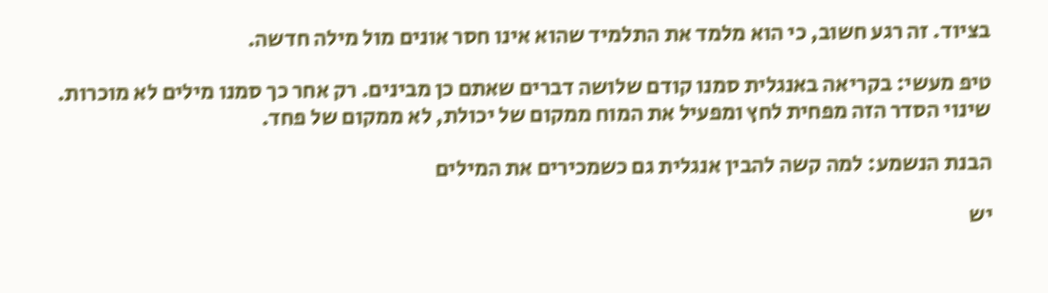בציוד. זה רגע חשוב, כי הוא מלמד את התלמיד שהוא אינו חסר אונים מול מילה חדשה.

טיפ מעשי: בקריאה באנגלית סמנו קודם שלושה דברים שאתם כן מבינים. רק אחר כך סמנו מילים לא מוכרות. שינוי הסדר הזה מפחית לחץ ומפעיל את המוח ממקום של יכולת, לא ממקום של פחד.

הבנת הנשמע: למה קשה להבין אנגלית גם כשמכירים את המילים

יש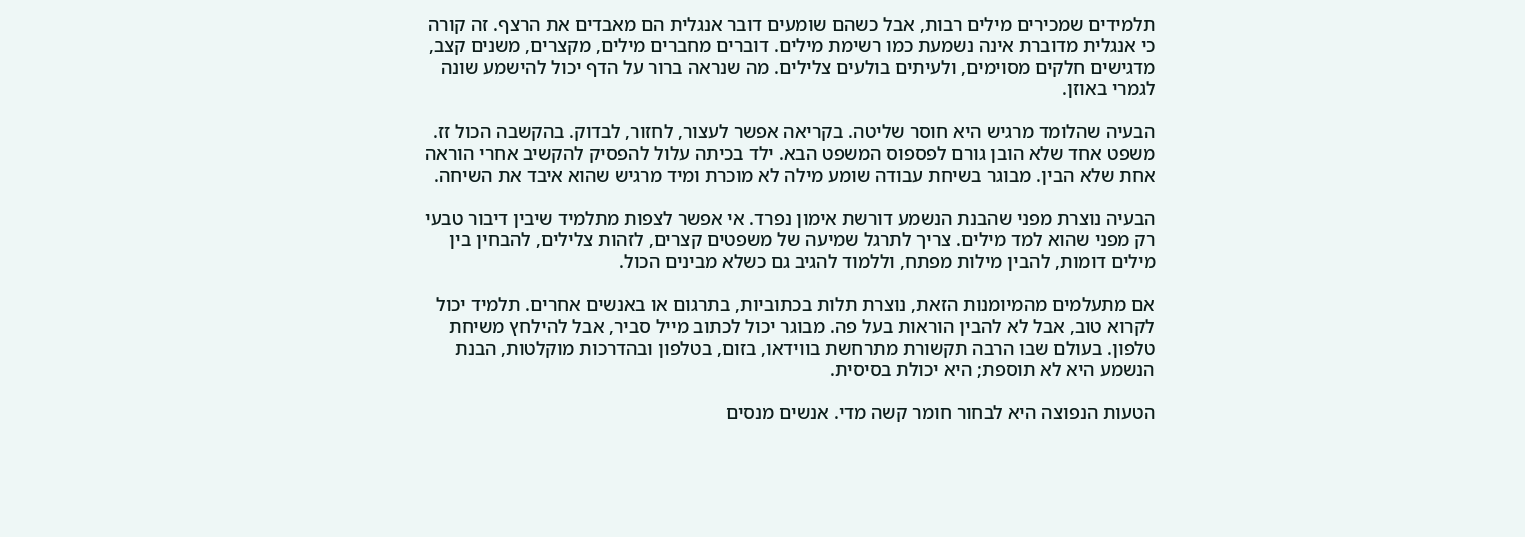תלמידים שמכירים מילים רבות, אבל כשהם שומעים דובר אנגלית הם מאבדים את הרצף. זה קורה כי אנגלית מדוברת אינה נשמעת כמו רשימת מילים. דוברים מחברים מילים, מקצרים, משנים קצב, מדגישים חלקים מסוימים, ולעיתים בולעים צלילים. מה שנראה ברור על הדף יכול להישמע שונה לגמרי באוזן.

הבעיה שהלומד מרגיש היא חוסר שליטה. בקריאה אפשר לעצור, לחזור, לבדוק. בהקשבה הכול זז. משפט אחד שלא הובן גורם לפספוס המשפט הבא. ילד בכיתה עלול להפסיק להקשיב אחרי הוראה אחת שלא הבין. מבוגר בשיחת עבודה שומע מילה לא מוכרת ומיד מרגיש שהוא איבד את השיחה.

הבעיה נוצרת מפני שהבנת הנשמע דורשת אימון נפרד. אי אפשר לצפות מתלמיד שיבין דיבור טבעי רק מפני שהוא למד מילים. צריך לתרגל שמיעה של משפטים קצרים, לזהות צלילים, להבחין בין מילים דומות, להבין מילות מפתח, וללמוד להגיב גם כשלא מבינים הכול.

אם מתעלמים מהמיומנות הזאת, נוצרת תלות בכתוביות, בתרגום או באנשים אחרים. תלמיד יכול לקרוא טוב, אבל לא להבין הוראות בעל פה. מבוגר יכול לכתוב מייל סביר, אבל להילחץ משיחת טלפון. בעולם שבו הרבה תקשורת מתרחשת בווידאו, בזום, בטלפון ובהדרכות מוקלטות, הבנת הנשמע היא לא תוספת; היא יכולת בסיסית.

הטעות הנפוצה היא לבחור חומר קשה מדי. אנשים מנסים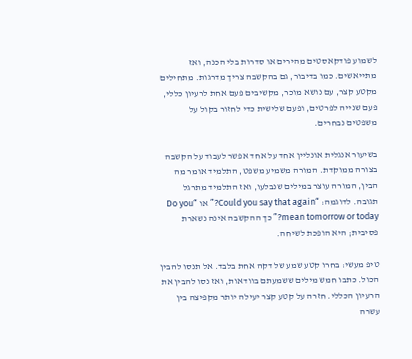לשמוע פודקאסטים מהירים או סדרות בלי הכנה, ואז מתייאשים. כמו בדיבור, גם בהקשבה צריך מדרגות. מתחילים מקטע קצר, עם נושא מוכר, מקשיבים פעם אחת לרעיון כללי, פעם שנייה לפרטים, ופעם שלישית כדי לחזור בקול על משפטים נבחרים.

בשיעור אנגלית אונליין אחד על אחד אפשר לעבוד על הקשבה בצורה ממוקדת. המורה משמיע משפט, התלמיד אומר מה הבין, המורה עוצר במילים שנבלעו, ואז התלמיד מתרגל תגובה. לדוגמה: “Could you say that again?” או “Do you mean tomorrow or today?” כך ההקשבה אינה נשארת פסיבית; היא הופכת לשיחה.

טיפ מעשי: בחרו קטע שמע של דקה אחת בלבד. אל תנסו להבין הכול. כתבו חמש מילים ששמעתם בוודאות, ואז נסו להבין את הרעיון הכללי. חזרה על קטע קצר יעילה יותר מקפיצה בין עשרה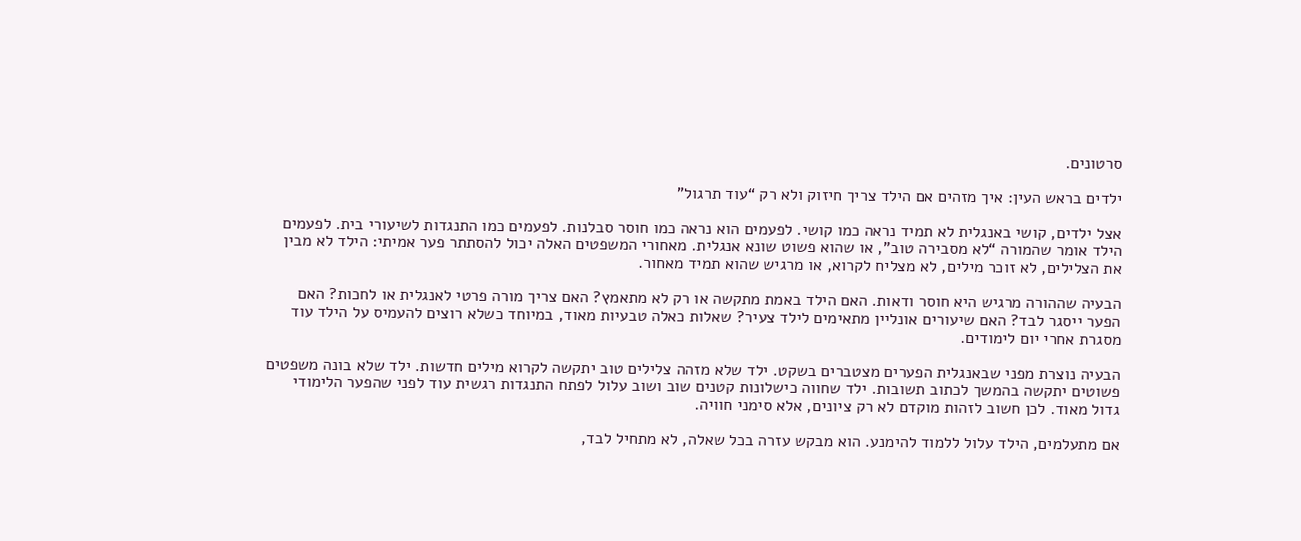סרטונים.

ילדים בראש העין: איך מזהים אם הילד צריך חיזוק ולא רק “עוד תרגול”

אצל ילדים, קושי באנגלית לא תמיד נראה כמו קושי. לפעמים הוא נראה כמו חוסר סבלנות. לפעמים כמו התנגדות לשיעורי בית. לפעמים הילד אומר שהמורה “לא מסבירה טוב”, או שהוא פשוט שונא אנגלית. מאחורי המשפטים האלה יכול להסתתר פער אמיתי: הילד לא מבין את הצלילים, לא זוכר מילים, לא מצליח לקרוא, או מרגיש שהוא תמיד מאחור.

הבעיה שההורה מרגיש היא חוסר ודאות. האם הילד באמת מתקשה או רק לא מתאמץ? האם צריך מורה פרטי לאנגלית או לחכות? האם הפער ייסגר לבד? האם שיעורים אונליין מתאימים לילד צעיר? שאלות כאלה טבעיות מאוד, במיוחד כשלא רוצים להעמיס על הילד עוד מסגרת אחרי יום לימודים.

הבעיה נוצרת מפני שבאנגלית הפערים מצטברים בשקט. ילד שלא מזהה צלילים טוב יתקשה לקרוא מילים חדשות. ילד שלא בונה משפטים פשוטים יתקשה בהמשך לכתוב תשובות. ילד שחווה כישלונות קטנים שוב ושוב עלול לפתח התנגדות רגשית עוד לפני שהפער הלימודי גדול מאוד. לכן חשוב לזהות מוקדם לא רק ציונים, אלא סימני חוויה.

אם מתעלמים, הילד עלול ללמוד להימנע. הוא מבקש עזרה בכל שאלה, לא מתחיל לבד,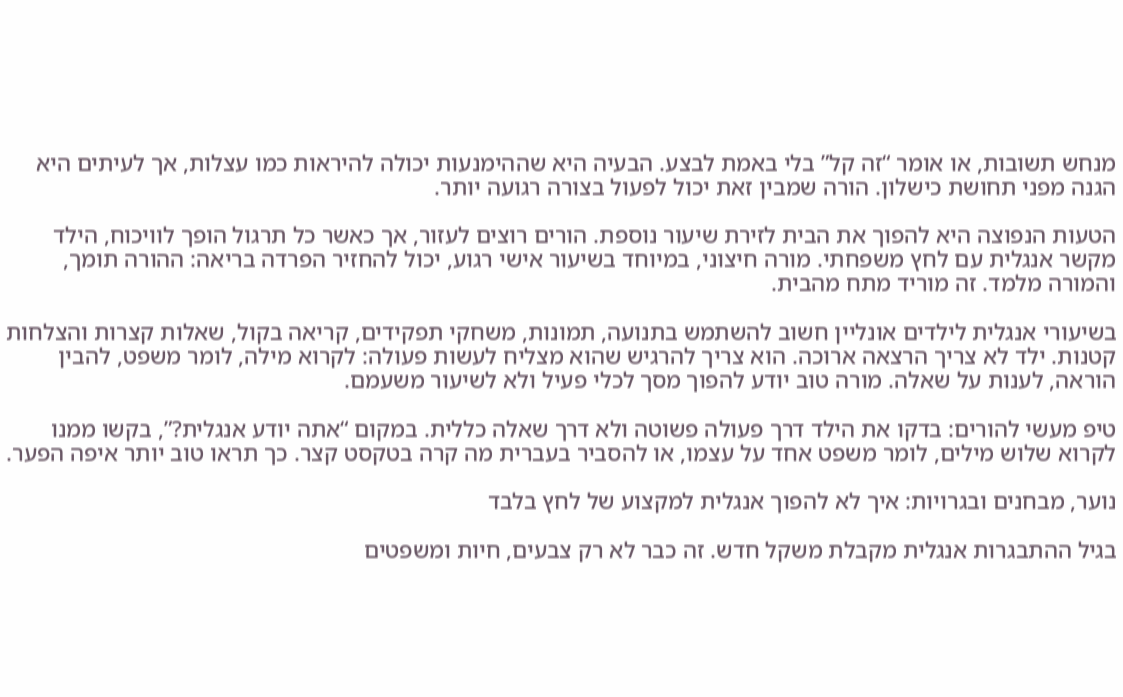מנחש תשובות, או אומר “זה קל” בלי באמת לבצע. הבעיה היא שההימנעות יכולה להיראות כמו עצלות, אך לעיתים היא הגנה מפני תחושת כישלון. הורה שמבין זאת יכול לפעול בצורה רגועה יותר.

הטעות הנפוצה היא להפוך את הבית לזירת שיעור נוספת. הורים רוצים לעזור, אך כאשר כל תרגול הופך לוויכוח, הילד מקשר אנגלית עם לחץ משפחתי. מורה חיצוני, במיוחד בשיעור אישי רגוע, יכול להחזיר הפרדה בריאה: ההורה תומך, והמורה מלמד. זה מוריד מתח מהבית.

בשיעורי אנגלית לילדים אונליין חשוב להשתמש בתנועה, תמונות, משחקי תפקידים, קריאה בקול, שאלות קצרות והצלחות קטנות. ילד לא צריך הרצאה ארוכה. הוא צריך להרגיש שהוא מצליח לעשות פעולה: לקרוא מילה, לומר משפט, להבין הוראה, לענות על שאלה. מורה טוב יודע להפוך מסך לכלי פעיל ולא לשיעור משעמם.

טיפ מעשי להורים: בדקו את הילד דרך פעולה פשוטה ולא דרך שאלה כללית. במקום “אתה יודע אנגלית?”, בקשו ממנו לקרוא שלוש מילים, לומר משפט אחד על עצמו, או להסביר בעברית מה קרה בטקסט קצר. כך תראו טוב יותר איפה הפער.

נוער, מבחנים ובגרויות: איך לא להפוך אנגלית למקצוע של לחץ בלבד

בגיל ההתבגרות אנגלית מקבלת משקל חדש. זה כבר לא רק צבעים, חיות ומשפטים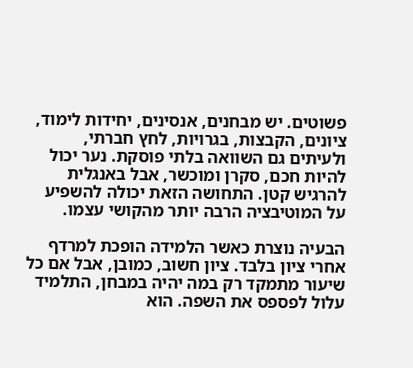פשוטים. יש מבחנים, אנסינים, יחידות לימוד, ציונים, הקבצות, בגרויות, לחץ חברתי, ולעיתים גם השוואה בלתי פוסקת. נער יכול להיות חכם, סקרן ומוכשר, אבל באנגלית להרגיש קטן. התחושה הזאת יכולה להשפיע על המוטיבציה הרבה יותר מהקושי עצמו.

הבעיה נוצרת כאשר הלמידה הופכת למרדף אחרי ציון בלבד. ציון חשוב, כמובן, אבל אם כל שיעור מתמקד רק במה יהיה במבחן, התלמיד עלול לפספס את השפה. הוא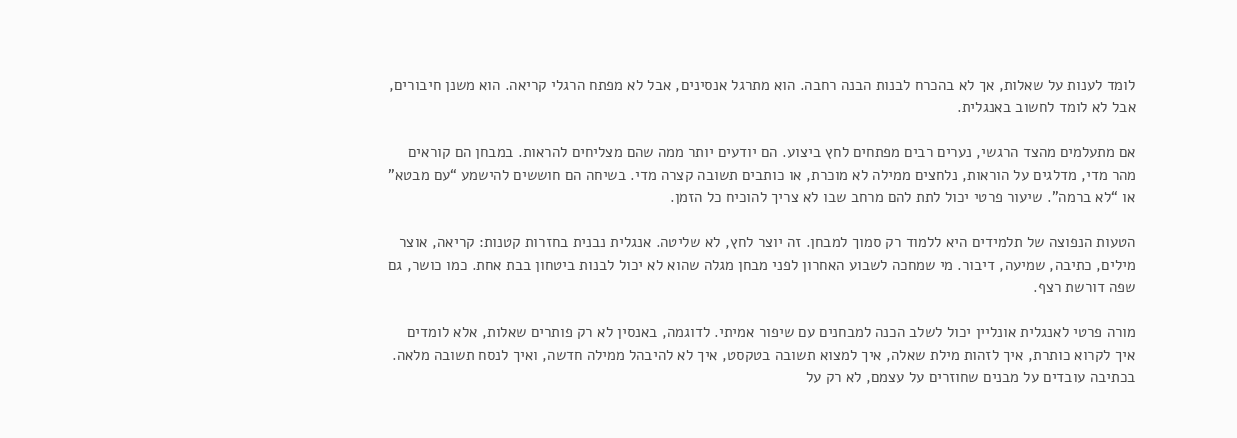לומד לענות על שאלות, אך לא בהכרח לבנות הבנה רחבה. הוא מתרגל אנסינים, אבל לא מפתח הרגלי קריאה. הוא משנן חיבורים, אבל לא לומד לחשוב באנגלית.

אם מתעלמים מהצד הרגשי, נערים רבים מפתחים לחץ ביצוע. הם יודעים יותר ממה שהם מצליחים להראות. במבחן הם קוראים מהר מדי, מדלגים על הוראות, נלחצים ממילה לא מוכרת, או כותבים תשובה קצרה מדי. בשיחה הם חוששים להישמע “עם מבטא” או “לא ברמה”. שיעור פרטי יכול לתת להם מרחב שבו לא צריך להוכיח כל הזמן.

הטעות הנפוצה של תלמידים היא ללמוד רק סמוך למבחן. זה יוצר לחץ, לא שליטה. אנגלית נבנית בחזרות קטנות: קריאה, אוצר מילים, כתיבה, שמיעה, דיבור. מי שמחכה לשבוע האחרון לפני מבחן מגלה שהוא לא יכול לבנות ביטחון בבת אחת. כמו כושר, גם שפה דורשת רצף.

מורה פרטי לאנגלית אונליין יכול לשלב הכנה למבחנים עם שיפור אמיתי. לדוגמה, באנסין לא רק פותרים שאלות, אלא לומדים איך לקרוא כותרת, איך לזהות מילת שאלה, איך למצוא תשובה בטקסט, איך לא להיבהל ממילה חדשה, ואיך לנסח תשובה מלאה. בכתיבה עובדים על מבנים שחוזרים על עצמם, לא רק על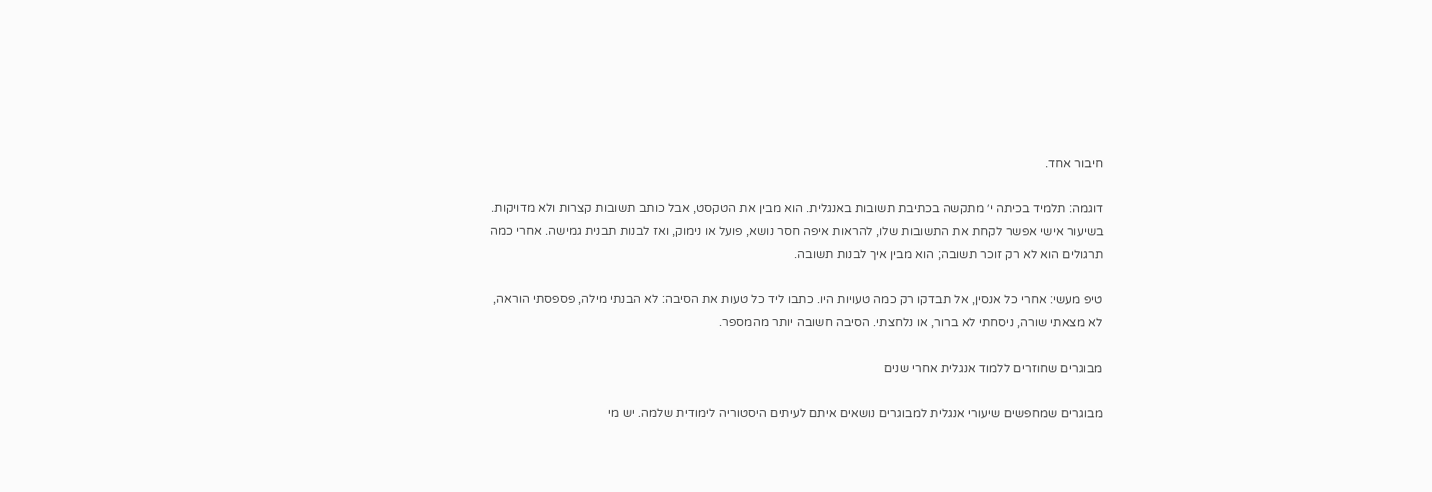חיבור אחד.

דוגמה: תלמיד בכיתה י׳ מתקשה בכתיבת תשובות באנגלית. הוא מבין את הטקסט, אבל כותב תשובות קצרות ולא מדויקות. בשיעור אישי אפשר לקחת את התשובות שלו, להראות איפה חסר נושא, פועל או נימוק, ואז לבנות תבנית גמישה. אחרי כמה תרגולים הוא לא רק זוכר תשובה; הוא מבין איך לבנות תשובה.

טיפ מעשי: אחרי כל אנסין, אל תבדקו רק כמה טעויות היו. כתבו ליד כל טעות את הסיבה: לא הבנתי מילה, פספסתי הוראה, לא מצאתי שורה, ניסחתי לא ברור, או נלחצתי. הסיבה חשובה יותר מהמספר.

מבוגרים שחוזרים ללמוד אנגלית אחרי שנים

מבוגרים שמחפשים שיעורי אנגלית למבוגרים נושאים איתם לעיתים היסטוריה לימודית שלמה. יש מי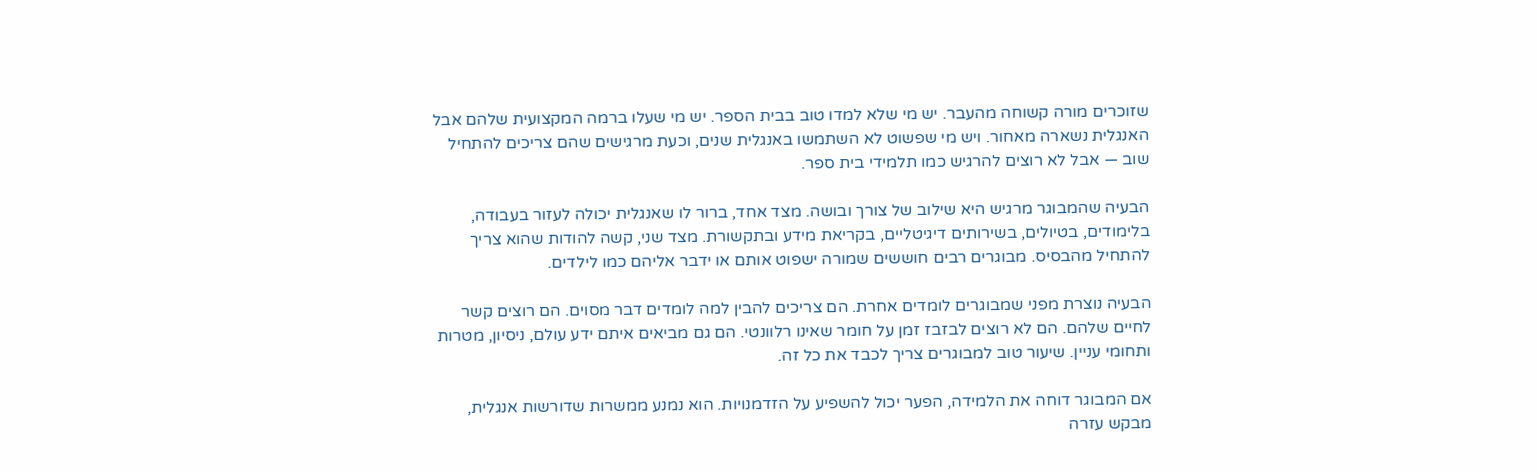שזוכרים מורה קשוחה מהעבר. יש מי שלא למדו טוב בבית הספר. יש מי שעלו ברמה המקצועית שלהם אבל האנגלית נשארה מאחור. ויש מי שפשוט לא השתמשו באנגלית שנים, וכעת מרגישים שהם צריכים להתחיל שוב — אבל לא רוצים להרגיש כמו תלמידי בית ספר.

הבעיה שהמבוגר מרגיש היא שילוב של צורך ובושה. מצד אחד, ברור לו שאנגלית יכולה לעזור בעבודה, בלימודים, בטיולים, בשירותים דיגיטליים, בקריאת מידע ובתקשורת. מצד שני, קשה להודות שהוא צריך להתחיל מהבסיס. מבוגרים רבים חוששים שמורה ישפוט אותם או ידבר אליהם כמו לילדים.

הבעיה נוצרת מפני שמבוגרים לומדים אחרת. הם צריכים להבין למה לומדים דבר מסוים. הם רוצים קשר לחיים שלהם. הם לא רוצים לבזבז זמן על חומר שאינו רלוונטי. הם גם מביאים איתם ידע עולם, ניסיון, מטרות ותחומי עניין. שיעור טוב למבוגרים צריך לכבד את כל זה.

אם המבוגר דוחה את הלמידה, הפער יכול להשפיע על הזדמנויות. הוא נמנע ממשרות שדורשות אנגלית, מבקש עזרה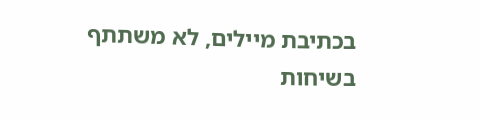בכתיבת מיילים, לא משתתף בשיחות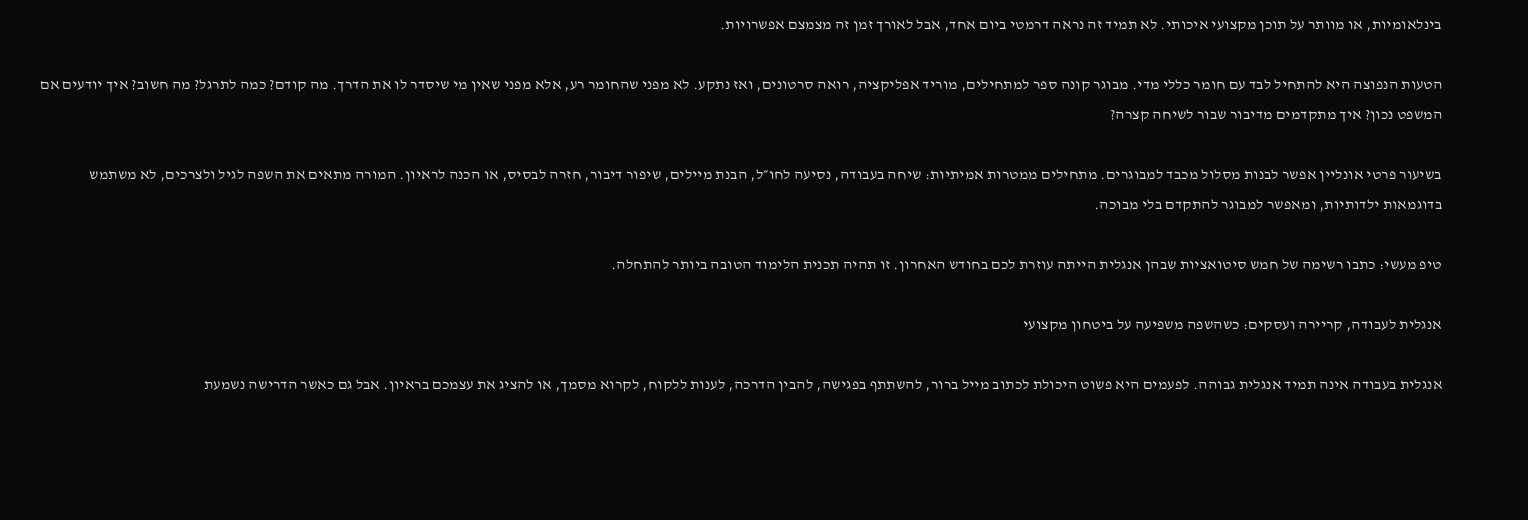בינלאומיות, או מוותר על תוכן מקצועי איכותי. לא תמיד זה נראה דרמטי ביום אחד, אבל לאורך זמן זה מצמצם אפשרויות.

הטעות הנפוצה היא להתחיל לבד עם חומר כללי מדי. מבוגר קונה ספר למתחילים, מוריד אפליקציה, רואה סרטונים, ואז נתקע. לא מפני שהחומר רע, אלא מפני שאין מי שיסדר לו את הדרך. מה קודם? כמה לתרגל? מה חשוב? איך יודעים אם המשפט נכון? איך מתקדמים מדיבור שבור לשיחה קצרה?

בשיעור פרטי אונליין אפשר לבנות מסלול מכבד למבוגרים. מתחילים ממטרות אמיתיות: שיחה בעבודה, נסיעה לחו״ל, הבנת מיילים, שיפור דיבור, חזרה לבסיס, או הכנה לראיון. המורה מתאים את השפה לגיל ולצרכים, לא משתמש בדוגמאות ילדותיות, ומאפשר למבוגר להתקדם בלי מבוכה.

טיפ מעשי: כתבו רשימה של חמש סיטואציות שבהן אנגלית הייתה עוזרת לכם בחודש האחרון. זו תהיה תכנית הלימוד הטובה ביותר להתחלה.

אנגלית לעבודה, קריירה ועסקים: כשהשפה משפיעה על ביטחון מקצועי

אנגלית בעבודה אינה תמיד אנגלית גבוהה. לפעמים היא פשוט היכולת לכתוב מייל ברור, להשתתף בפגישה, להבין הדרכה, לענות ללקוח, לקרוא מסמך, או להציג את עצמכם בראיון. אבל גם כאשר הדרישה נשמעת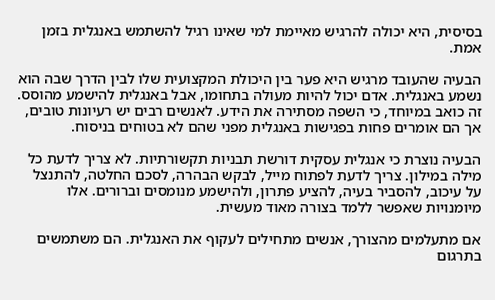בסיסית, היא יכולה להרגיש מאיימת למי שאינו רגיל להשתמש באנגלית בזמן אמת.

הבעיה שהעובד מרגיש היא פער בין היכולת המקצועית שלו לבין הדרך שבה הוא נשמע באנגלית. אדם יכול להיות מעולה בתחומו, אבל באנגלית להישמע מהוסס. זה כואב במיוחד, כי השפה מסתירה את הידע. לאנשים רבים יש רעיונות טובים, אך הם אומרים פחות בפגישות באנגלית מפני שהם לא בטוחים בניסוח.

הבעיה נוצרת כי אנגלית עסקית דורשת תבניות תקשורתיות. לא צריך לדעת כל מילה במילון. צריך לדעת לפתוח מייל, לבקש הבהרה, לסכם החלטה, להתנצל על עיכוב, להסביר בעיה, להציע פתרון, ולהישמע מנומסים וברורים. אלו מיומנויות שאפשר ללמד בצורה מאוד מעשית.

אם מתעלמים מהצורך, אנשים מתחילים לעקוף את האנגלית. הם משתמשים בתרגום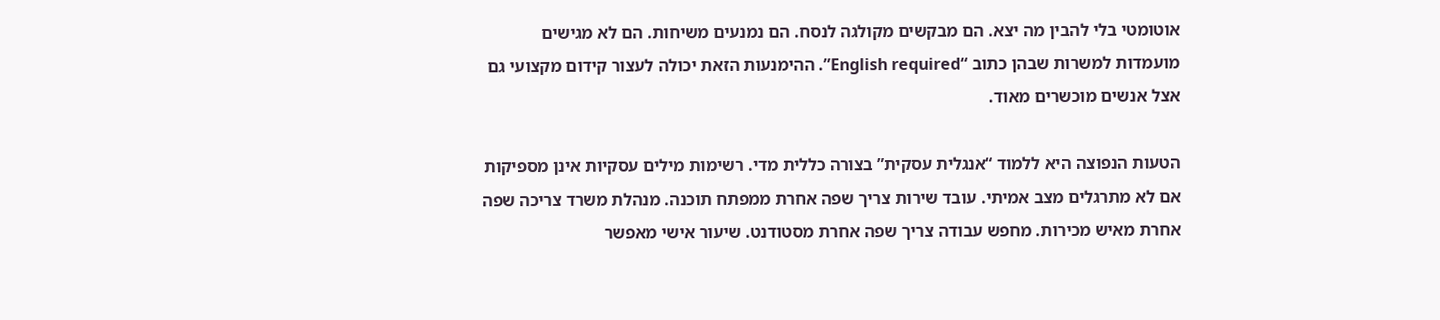אוטומטי בלי להבין מה יצא. הם מבקשים מקולגה לנסח. הם נמנעים משיחות. הם לא מגישים מועמדות למשרות שבהן כתוב “English required”. ההימנעות הזאת יכולה לעצור קידום מקצועי גם אצל אנשים מוכשרים מאוד.

הטעות הנפוצה היא ללמוד “אנגלית עסקית” בצורה כללית מדי. רשימות מילים עסקיות אינן מספיקות אם לא מתרגלים מצב אמיתי. עובד שירות צריך שפה אחרת ממפתח תוכנה. מנהלת משרד צריכה שפה אחרת מאיש מכירות. מחפש עבודה צריך שפה אחרת מסטודנט. שיעור אישי מאפשר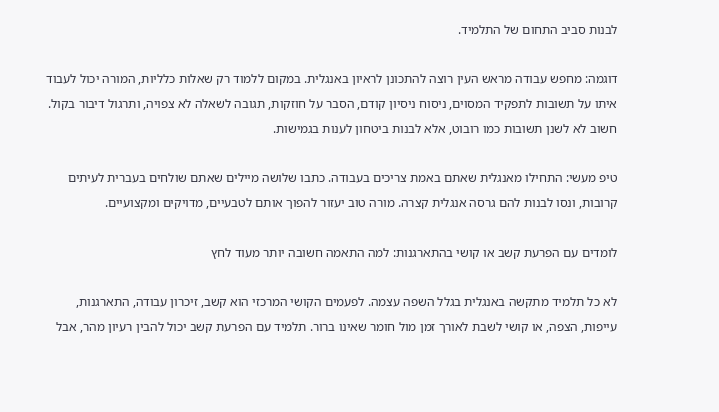לבנות סביב התחום של התלמיד.

דוגמה: מחפש עבודה מראש העין רוצה להתכונן לראיון באנגלית. במקום ללמוד רק שאלות כלליות, המורה יכול לעבוד איתו על תשובות לתפקיד המסוים, ניסוח ניסיון קודם, הסבר על חוזקות, תגובה לשאלה לא צפויה, ותרגול דיבור בקול. חשוב לא לשנן תשובות כמו רובוט, אלא לבנות ביטחון לענות בגמישות.

טיפ מעשי: התחילו מאנגלית שאתם באמת צריכים בעבודה. כתבו שלושה מיילים שאתם שולחים בעברית לעיתים קרובות, ונסו לבנות להם גרסה אנגלית קצרה. מורה טוב יעזור להפוך אותם לטבעיים, מדויקים ומקצועיים.

לומדים עם הפרעת קשב או קושי בהתארגנות: למה התאמה חשובה יותר מעוד לחץ

לא כל תלמיד מתקשה באנגלית בגלל השפה עצמה. לפעמים הקושי המרכזי הוא קשב, זיכרון עבודה, התארגנות, עייפות, הצפה, או קושי לשבת לאורך זמן מול חומר שאינו ברור. תלמיד עם הפרעת קשב יכול להבין רעיון מהר, אבל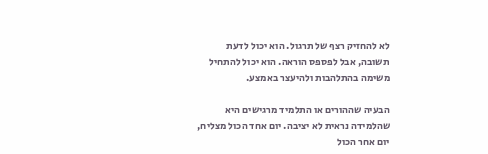לא להחזיק רצף של תרגול. הוא יכול לדעת תשובה, אבל לפספס הוראה. הוא יכול להתחיל משימה בהתלהבות ולהיעצר באמצע.

הבעיה שההורים או התלמיד מרגישים היא שהלמידה נראית לא יציבה. יום אחד הכול מצליח, יום אחר הכול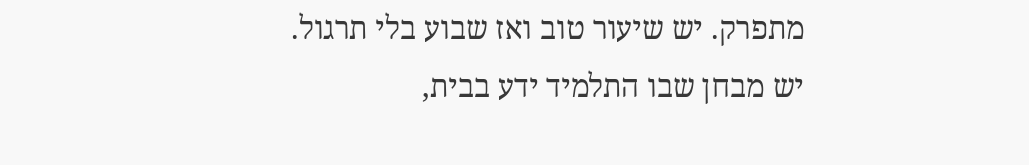מתפרק. יש שיעור טוב ואז שבוע בלי תרגול. יש מבחן שבו התלמיד ידע בבית,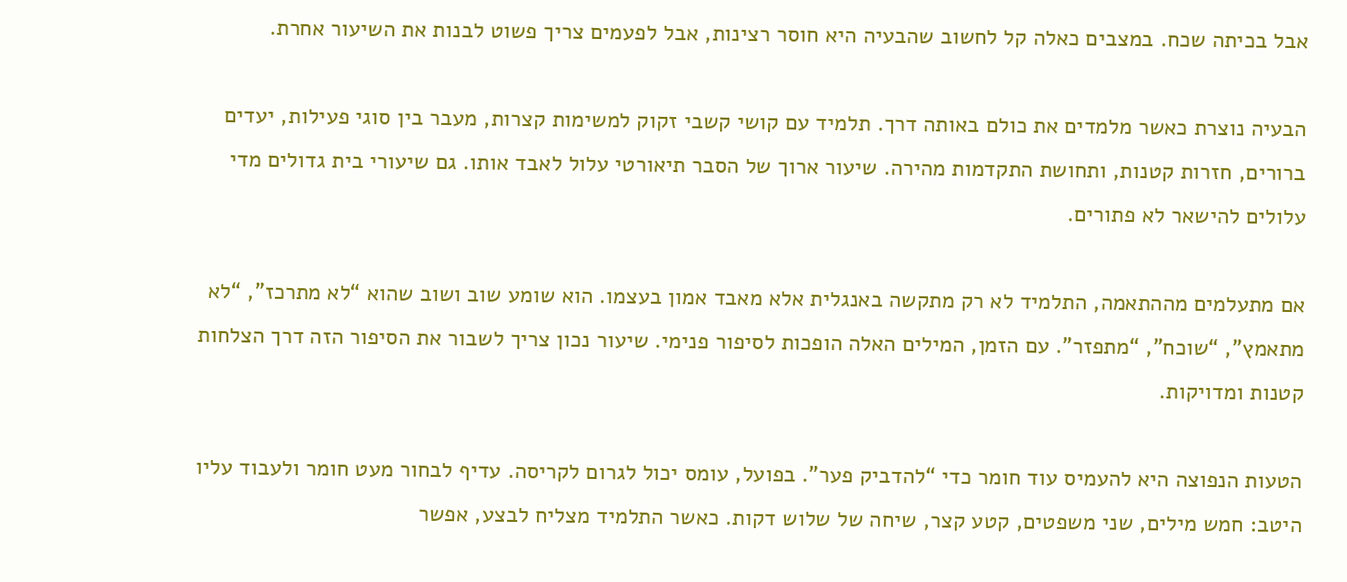אבל בכיתה שכח. במצבים כאלה קל לחשוב שהבעיה היא חוסר רצינות, אבל לפעמים צריך פשוט לבנות את השיעור אחרת.

הבעיה נוצרת כאשר מלמדים את כולם באותה דרך. תלמיד עם קושי קשבי זקוק למשימות קצרות, מעבר בין סוגי פעילות, יעדים ברורים, חזרות קטנות, ותחושת התקדמות מהירה. שיעור ארוך של הסבר תיאורטי עלול לאבד אותו. גם שיעורי בית גדולים מדי עלולים להישאר לא פתורים.

אם מתעלמים מההתאמה, התלמיד לא רק מתקשה באנגלית אלא מאבד אמון בעצמו. הוא שומע שוב ושוב שהוא “לא מתרכז”, “לא מתאמץ”, “שוכח”, “מתפזר”. עם הזמן, המילים האלה הופכות לסיפור פנימי. שיעור נכון צריך לשבור את הסיפור הזה דרך הצלחות קטנות ומדויקות.

הטעות הנפוצה היא להעמיס עוד חומר כדי “להדביק פער”. בפועל, עומס יכול לגרום לקריסה. עדיף לבחור מעט חומר ולעבוד עליו היטב: חמש מילים, שני משפטים, קטע קצר, שיחה של שלוש דקות. כאשר התלמיד מצליח לבצע, אפשר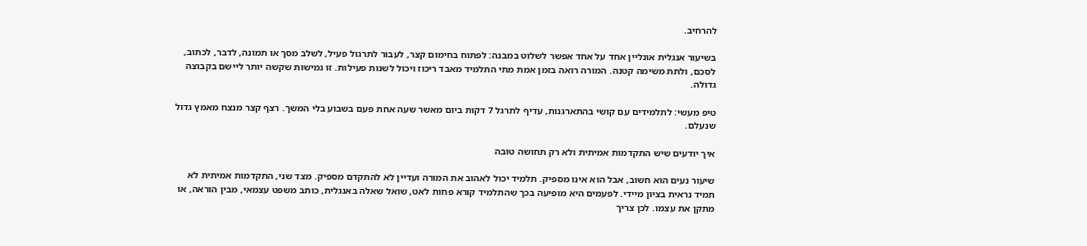להרחיב.

בשיעור אנגלית אונליין אחד על אחד אפשר לשלוט במבנה: לפתוח בחימום קצר, לעבור לתרגול פעיל, לשלב מסך או תמונה, לדבר, לכתוב, לסכם, ולתת משימה קטנה. המורה רואה בזמן אמת מתי התלמיד מאבד ריכוז ויכול לשנות פעילות. זו גמישות שקשה יותר ליישם בקבוצה גדולה.

טיפ מעשי: לתלמידים עם קושי בהתארגנות, עדיף לתרגל 7 דקות ביום מאשר שעה אחת פעם בשבוע בלי המשך. רצף קצר מנצח מאמץ גדול שנעלם.

איך יודעים שיש התקדמות אמיתית ולא רק תחושה טובה

שיעור נעים הוא חשוב, אבל הוא אינו מספיק. תלמיד יכול לאהוב את המורה ועדיין לא להתקדם מספיק. מצד שני, התקדמות אמיתית לא תמיד נראית בציון מיידי. לפעמים היא מופיעה בכך שהתלמיד קורא פחות לאט, שואל שאלה באנגלית, כותב משפט עצמאי, מבין הוראה, או מתקן את עצמו. לכן צריך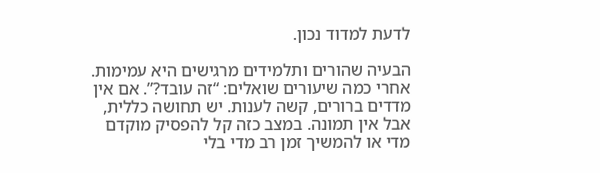לדעת למדוד נכון.

הבעיה שהורים ותלמידים מרגישים היא עמימות. אחרי כמה שיעורים שואלים: “זה עובד?”. אם אין מדדים ברורים, קשה לענות. יש תחושה כללית, אבל אין תמונה. במצב כזה קל להפסיק מוקדם מדי או להמשיך זמן רב מדי בלי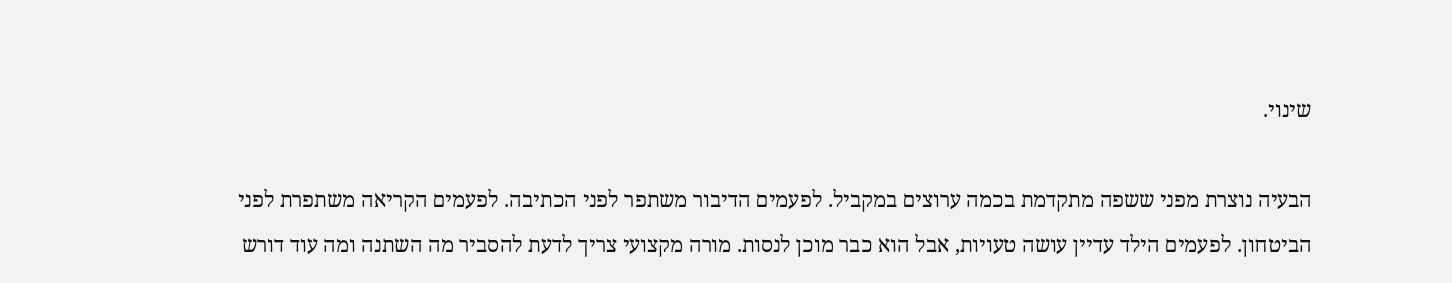שינוי.

הבעיה נוצרת מפני ששפה מתקדמת בכמה ערוצים במקביל. לפעמים הדיבור משתפר לפני הכתיבה. לפעמים הקריאה משתפרת לפני הביטחון. לפעמים הילד עדיין עושה טעויות, אבל הוא כבר מוכן לנסות. מורה מקצועי צריך לדעת להסביר מה השתנה ומה עוד דורש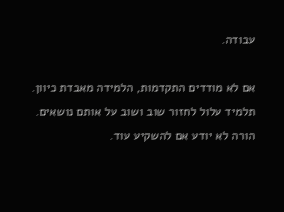עבודה.

אם לא מודדים התקדמות, הלמידה מאבדת כיוון. תלמיד עלול לחזור שוב ושוב על אותם נושאים. הורה לא יודע אם להשקיע עוד.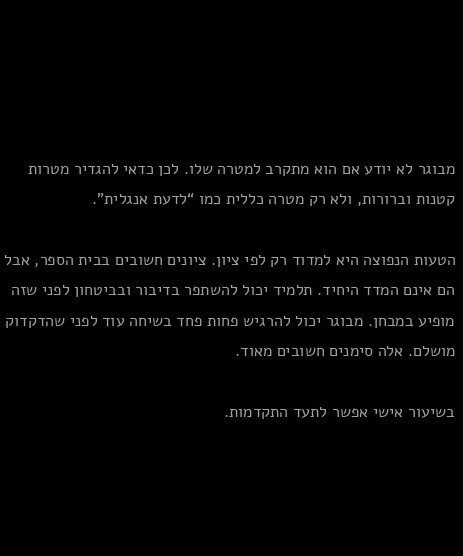מבוגר לא יודע אם הוא מתקרב למטרה שלו. לכן כדאי להגדיר מטרות קטנות וברורות, ולא רק מטרה כללית כמו “לדעת אנגלית”.

הטעות הנפוצה היא למדוד רק לפי ציון. ציונים חשובים בבית הספר, אבל הם אינם המדד היחיד. תלמיד יכול להשתפר בדיבור ובביטחון לפני שזה מופיע במבחן. מבוגר יכול להרגיש פחות פחד בשיחה עוד לפני שהדקדוק מושלם. אלה סימנים חשובים מאוד.

בשיעור אישי אפשר לתעד התקדמות.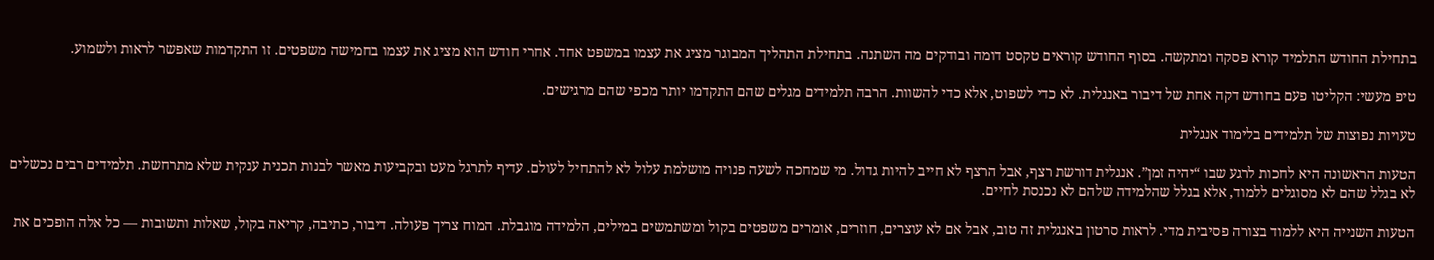בתחילת החודש התלמיד קורא פסקה ומתקשה. בסוף החודש קוראים טקסט דומה ובודקים מה השתנה. בתחילת התהליך המבוגר מציג את עצמו במשפט אחד. אחרי חודש הוא מציג את עצמו בחמישה משפטים. זו התקדמות שאפשר לראות ולשמוע.

טיפ מעשי: הקליטו פעם בחודש דקה אחת של דיבור באנגלית. לא כדי לשפוט, אלא כדי להשוות. הרבה תלמידים מגלים שהם התקדמו יותר מכפי שהם מרגישים.

טעויות נפוצות של תלמידים בלימוד אנגלית

הטעות הראשונה היא לחכות לרגע שבו “יהיה זמן”. אנגלית דורשת רצף, אבל הרצף לא חייב להיות גדול. מי שמחכה לשעה פנויה מושלמת עלול לא להתחיל לעולם. עדיף לתרגל מעט ובקביעות מאשר לבנות תכנית ענקית שלא מתרחשת. תלמידים רבים נכשלים לא בגלל שהם לא מסוגלים ללמוד, אלא בגלל שהלמידה שלהם לא נכנסת לחיים.

הטעות השנייה היא ללמוד בצורה פסיבית מדי. לראות סרטון באנגלית זה טוב, אבל אם לא עוצרים, חוזרים, אומרים משפטים בקול ומשתמשים במילים, הלמידה מוגבלת. המוח צריך פעולה. דיבור, כתיבה, קריאה בקול, שאלות ותשובות — כל אלה הופכים את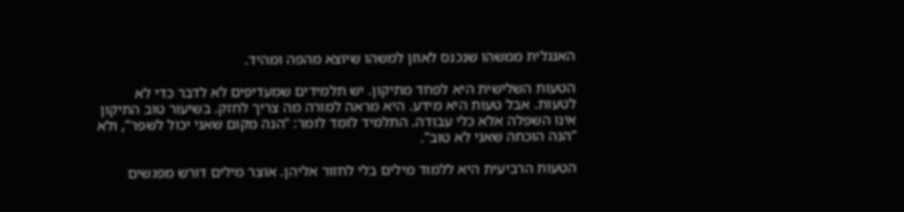האנגלית ממשהו שנכנס לאוזן למשהו שיוצא מהפה ומהיד.

הטעות השלישית היא לפחד מתיקון. יש תלמידים שמעדיפים לא לדבר כדי לא לטעות. אבל טעות היא מידע. היא מראה למורה מה צריך לחזק. בשיעור טוב התיקון אינו השפלה אלא כלי עבודה. התלמיד לומד לומר: “הנה מקום שאני יכול לשפר”, ולא “הנה הוכחה שאני לא טוב”.

הטעות הרביעית היא ללמוד מילים בלי לחזור אליהן. אוצר מילים דורש מפגשים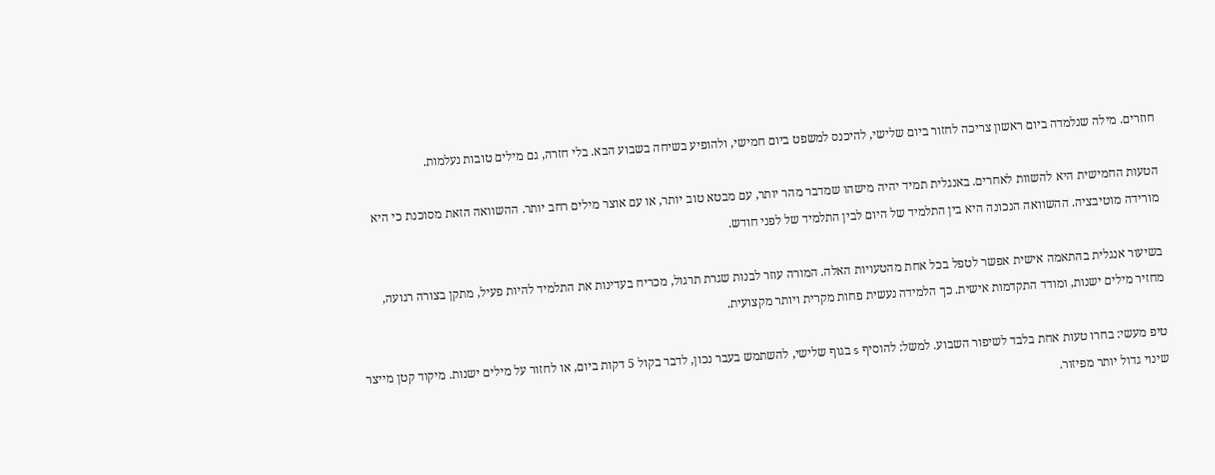חוזרים. מילה שנלמדה ביום ראשון צריכה לחזור ביום שלישי, להיכנס למשפט ביום חמישי, ולהופיע בשיחה בשבוע הבא. בלי חזרה, גם מילים טובות נעלמות.

הטעות החמישית היא להשוות לאחרים. באנגלית תמיד יהיה מישהו שמדבר מהר יותר, עם מבטא טוב יותר, או עם אוצר מילים רחב יותר. ההשוואה הזאת מסוכנת כי היא מורידה מוטיבציה. ההשוואה הנכונה היא בין התלמיד של היום לבין התלמיד של לפני חודש.

בשיעור אנגלית בהתאמה אישית אפשר לטפל בכל אחת מהטעויות האלה. המורה עוזר לבנות שגרת תרגול, מכריח בעדינות את התלמיד להיות פעיל, מתקן בצורה רגועה, מחזיר מילים ישנות, ומודד התקדמות אישית. כך הלמידה נעשית פחות מקרית ויותר מקצועית.

טיפ מעשי: בחרו טעות אחת בלבד לשיפור השבוע. למשל: להוסיף s בגוף שלישי, להשתמש בעבר נכון, לדבר בקול 5 דקות ביום, או לחזור על מילים ישנות. מיקוד קטן מייצר שינוי גדול יותר מפיזור.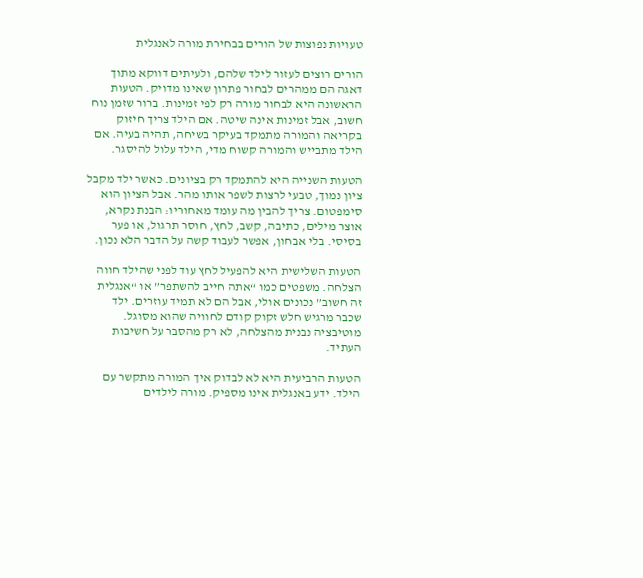טעויות נפוצות של הורים בבחירת מורה לאנגלית

הורים רוצים לעזור לילד שלהם, ולעיתים דווקא מתוך דאגה הם ממהרים לבחור פתרון שאינו מדויק. הטעות הראשונה היא לבחור מורה רק לפי זמינות. ברור שזמן נוח חשוב, אבל זמינות אינה שיטה. אם הילד צריך חיזוק בקריאה והמורה מתמקד בעיקר בשיחה, תהיה בעיה. אם הילד מתבייש והמורה קשוח מדי, הילד עלול להיסגר.

הטעות השנייה היא להתמקד רק בציונים. כאשר ילד מקבל ציון נמוך, טבעי לרצות לשפר אותו מהר. אבל הציון הוא סימפטום. צריך להבין מה עומד מאחוריו: הבנת נקרא, אוצר מילים, כתיבה, קשב, לחץ, חוסר תרגול, או פער בסיסי. בלי אבחון, אפשר לעבוד קשה על הדבר הלא נכון.

הטעות השלישית היא להפעיל לחץ עוד לפני שהילד חווה הצלחה. משפטים כמו “אתה חייב להשתפר” או “אנגלית זה חשוב” נכונים אולי, אבל הם לא תמיד עוזרים. ילד שכבר מרגיש חלש זקוק קודם לחוויה שהוא מסוגל. מוטיבציה נבנית מהצלחה, לא רק מהסבר על חשיבות העתיד.

הטעות הרביעית היא לא לבדוק איך המורה מתקשר עם הילד. ידע באנגלית אינו מספיק. מורה לילדים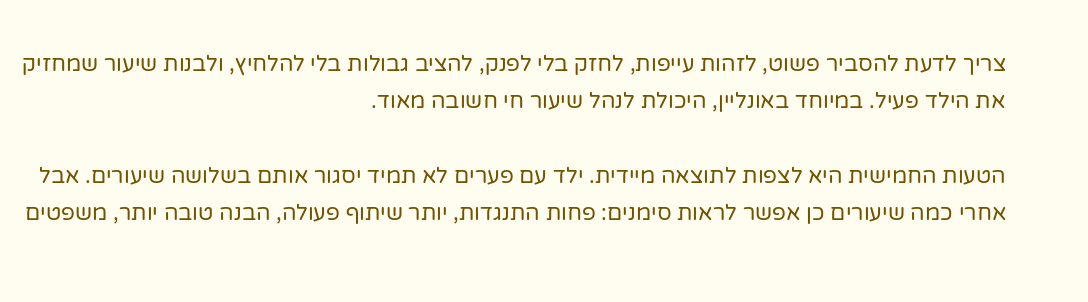צריך לדעת להסביר פשוט, לזהות עייפות, לחזק בלי לפנק, להציב גבולות בלי להלחיץ, ולבנות שיעור שמחזיק את הילד פעיל. במיוחד באונליין, היכולת לנהל שיעור חי חשובה מאוד.

הטעות החמישית היא לצפות לתוצאה מיידית. ילד עם פערים לא תמיד יסגור אותם בשלושה שיעורים. אבל אחרי כמה שיעורים כן אפשר לראות סימנים: פחות התנגדות, יותר שיתוף פעולה, הבנה טובה יותר, משפטים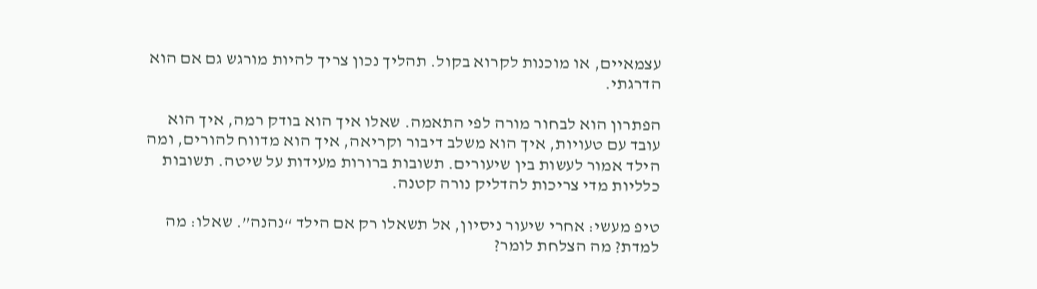עצמאיים, או מוכנות לקרוא בקול. תהליך נכון צריך להיות מורגש גם אם הוא הדרגתי.

הפתרון הוא לבחור מורה לפי התאמה. שאלו איך הוא בודק רמה, איך הוא עובד עם טעויות, איך הוא משלב דיבור וקריאה, איך הוא מדווח להורים, ומה הילד אמור לעשות בין שיעורים. תשובות ברורות מעידות על שיטה. תשובות כלליות מדי צריכות להדליק נורה קטנה.

טיפ מעשי: אחרי שיעור ניסיון, אל תשאלו רק אם הילד “נהנה”. שאלו: מה למדת? מה הצלחת לומר?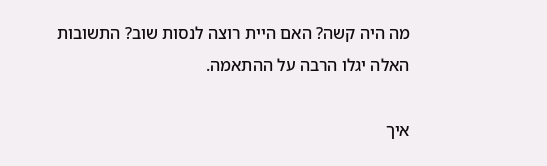מה היה קשה? האם היית רוצה לנסות שוב? התשובות האלה יגלו הרבה על ההתאמה.

איך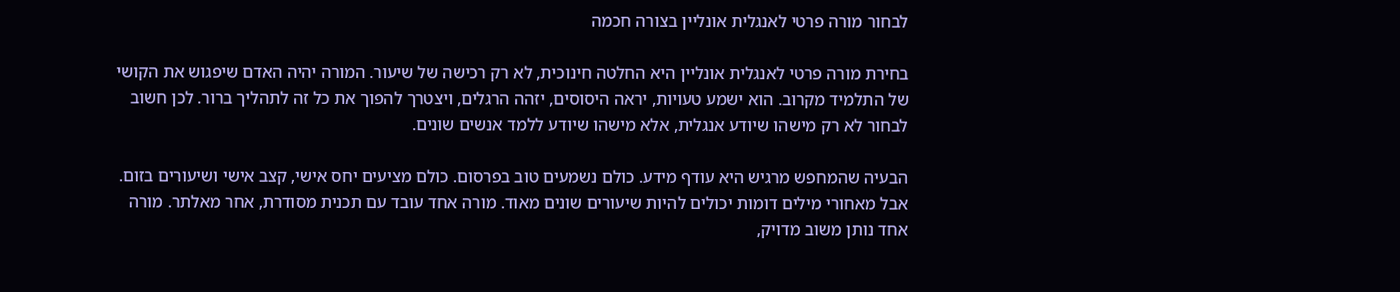לבחור מורה פרטי לאנגלית אונליין בצורה חכמה

בחירת מורה פרטי לאנגלית אונליין היא החלטה חינוכית, לא רק רכישה של שיעור. המורה יהיה האדם שיפגוש את הקושי של התלמיד מקרוב. הוא ישמע טעויות, יראה היסוסים, יזהה הרגלים, ויצטרך להפוך את כל זה לתהליך ברור. לכן חשוב לבחור לא רק מישהו שיודע אנגלית, אלא מישהו שיודע ללמד אנשים שונים.

הבעיה שהמחפש מרגיש היא עודף מידע. כולם נשמעים טוב בפרסום. כולם מציעים יחס אישי, קצב אישי ושיעורים בזום. אבל מאחורי מילים דומות יכולים להיות שיעורים שונים מאוד. מורה אחד עובד עם תכנית מסודרת, אחר מאלתר. מורה אחד נותן משוב מדויק,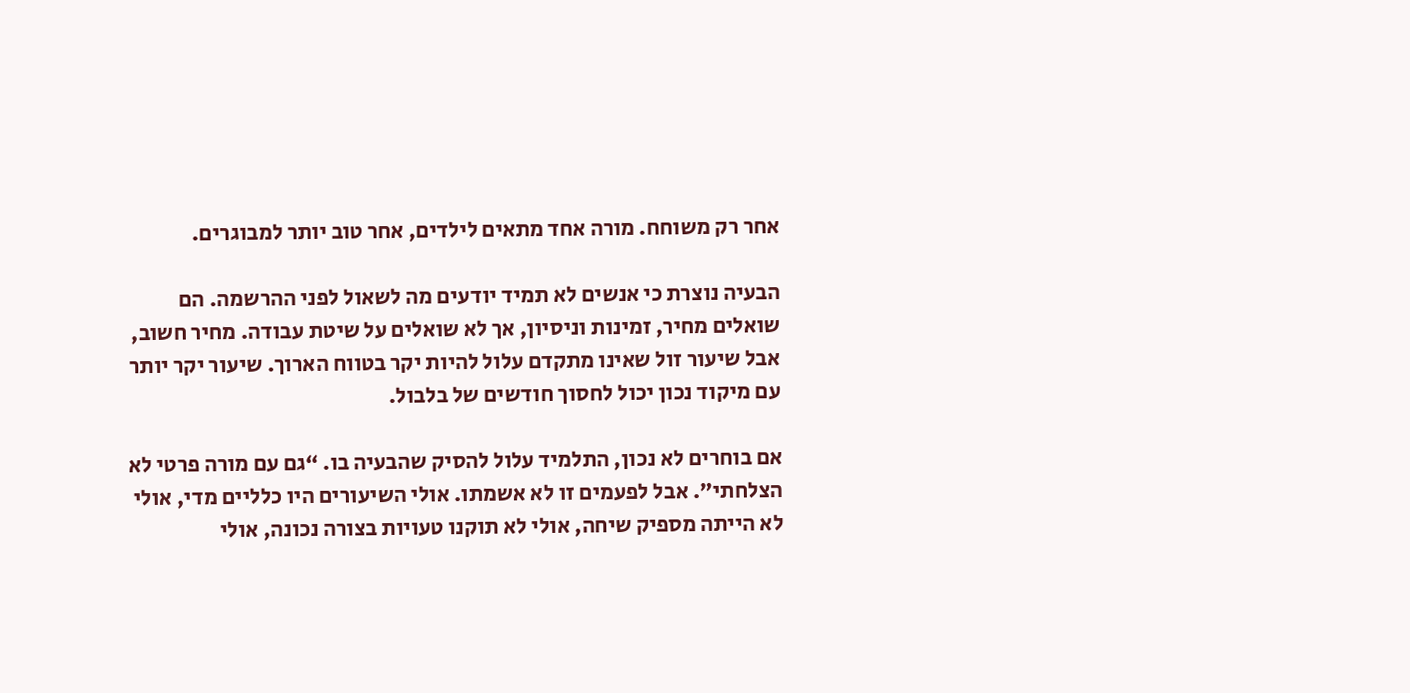אחר רק משוחח. מורה אחד מתאים לילדים, אחר טוב יותר למבוגרים.

הבעיה נוצרת כי אנשים לא תמיד יודעים מה לשאול לפני ההרשמה. הם שואלים מחיר, זמינות וניסיון, אך לא שואלים על שיטת עבודה. מחיר חשוב, אבל שיעור זול שאינו מתקדם עלול להיות יקר בטווח הארוך. שיעור יקר יותר עם מיקוד נכון יכול לחסוך חודשים של בלבול.

אם בוחרים לא נכון, התלמיד עלול להסיק שהבעיה בו. “גם עם מורה פרטי לא הצלחתי”. אבל לפעמים זו לא אשמתו. אולי השיעורים היו כלליים מדי, אולי לא הייתה מספיק שיחה, אולי לא תוקנו טעויות בצורה נכונה, אולי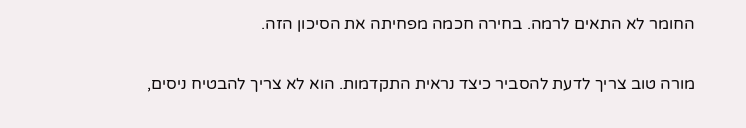החומר לא התאים לרמה. בחירה חכמה מפחיתה את הסיכון הזה.

מורה טוב צריך לדעת להסביר כיצד נראית התקדמות. הוא לא צריך להבטיח ניסים,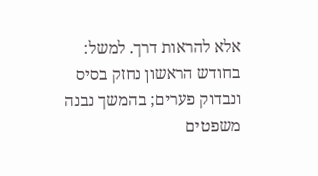אלא להראות דרך. למשל: בחודש הראשון נחזק בסיס ונבדוק פערים; בהמשך נבנה משפטים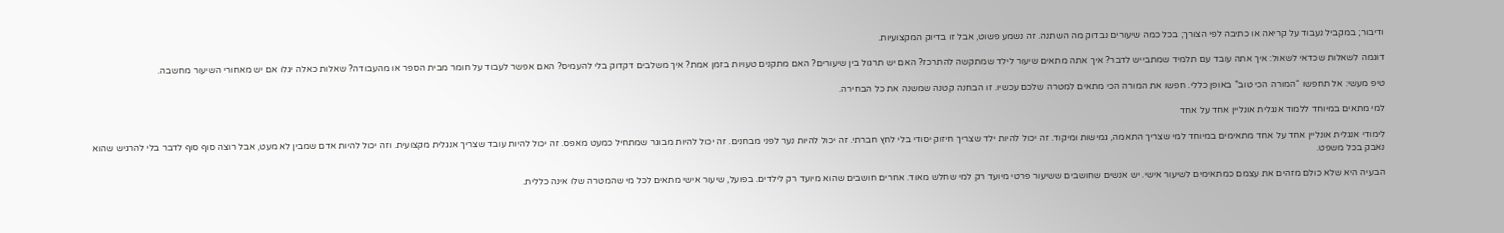ודיבור; במקביל נעבוד על קריאה או כתיבה לפי הצורך; בכל כמה שיעורים נבדוק מה השתנה. זה נשמע פשוט, אבל זו בדיוק המקצועיות.

דוגמה לשאלות שכדאי לשאול: איך אתה עובד עם תלמיד שמתבייש לדבר? איך אתה מתאים שיעור לילד שמתקשה להתרכז? האם יש תרגול בין שיעורים? האם מתקנים טעויות בזמן אמת? איך משלבים דקדוק בלי להעמיס? האם אפשר לעבוד על חומר מבית הספר או מהעבודה? שאלות כאלה יגלו אם יש מאחורי השיעור מחשבה.

טיפ מעשי: אל תחפשו “המורה הכי טוב” באופן כללי. חפשו את המורה הכי מתאים למטרה שלכם עכשיו. זו הבחנה קטנה שמשנה את כל הבחירה.

למי מתאים במיוחד ללמוד אנגלית אונליין אחד על אחד

לימודי אנגלית אונליין אחד על אחד מתאימים במיוחד למי שצריך התאמה, גמישות ומיקוד. זה יכול להיות ילד שצריך חיזוק יסודי בלי לחץ חברתי. זה יכול להיות נער לפני מבחנים. זה יכול להיות מבוגר שמתחיל כמעט מאפס. זה יכול להיות עובד שצריך אנגלית מקצועית. וזה יכול להיות אדם שמבין לא מעט, אבל רוצה סוף סוף לדבר בלי להרגיש שהוא נאבק בכל משפט.

הבעיה היא שלא כולם מזהים את עצמם כמתאימים לשיעור אישי. יש אנשים שחושבים ששיעור פרטי מיועד רק למי שחלש מאוד. אחרים חושבים שהוא מיועד רק לילדים. בפועל, שיעור אישי מתאים לכל מי שהמטרה שלו אינה כללית.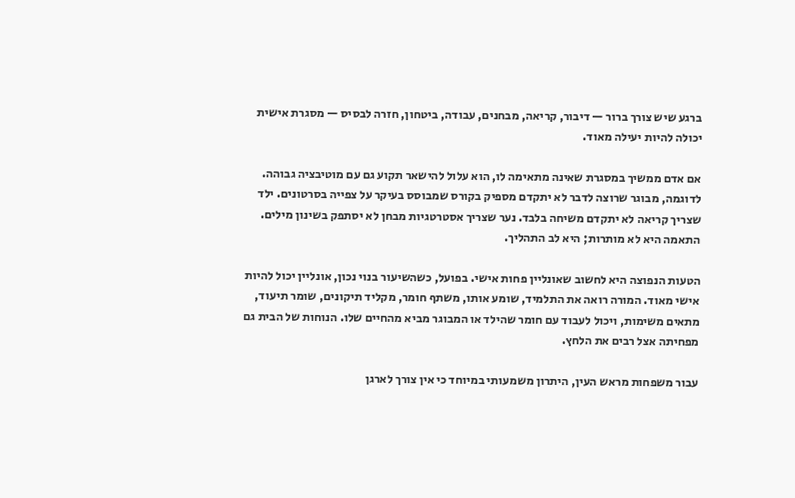ברגע שיש צורך ברור — דיבור, קריאה, מבחנים, עבודה, ביטחון, חזרה לבסיס — מסגרת אישית יכולה להיות יעילה מאוד.

אם אדם ממשיך במסגרת שאינה מתאימה לו, הוא עלול להישאר תקוע גם עם מוטיבציה גבוהה. לדוגמה, מבוגר שרוצה לדבר לא יתקדם מספיק בקורס שמבוסס בעיקר על צפייה בסרטונים. ילד שצריך קריאה לא יתקדם משיחה בלבד. נער שצריך אסטרטגיות מבחן לא יסתפק בשינון מילים. התאמה היא לא מותרות; היא לב התהליך.

הטעות הנפוצה היא לחשוב שאונליין פחות אישי. בפועל, כשהשיעור בנוי נכון, אונליין יכול להיות אישי מאוד. המורה רואה את התלמיד, שומע אותו, משתף חומר, מקליד תיקונים, שומר תיעוד, מתאים משימות, ויכול לעבוד עם חומר שהילד או המבוגר מביא מהחיים שלו. הנוחות של הבית גם מפחיתה אצל רבים את הלחץ.

עבור משפחות מראש העין, היתרון משמעותי במיוחד כי אין צורך לארגן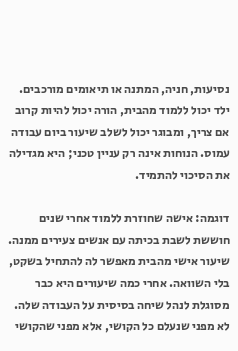נסיעות, חניה, המתנה או תיאומים מורכבים. ילד יכול ללמוד מהבית, הורה יכול להיות קרוב אם צריך, ומבוגר יכול לשלב שיעור ביום עבודה עמוס. הנוחות אינה רק עניין טכני; היא מגדילה את הסיכוי להתמיד.

דוגמה: אישה שחוזרת ללמוד אחרי שנים חוששת לשבת בכיתה עם אנשים צעירים ממנה. שיעור אישי מהבית מאפשר לה להתחיל בשקט, בלי השוואה. אחרי כמה שיעורים היא כבר מסוגלת לנהל שיחה בסיסית על העבודה שלה. לא מפני שנעלם כל הקושי, אלא מפני שהקושי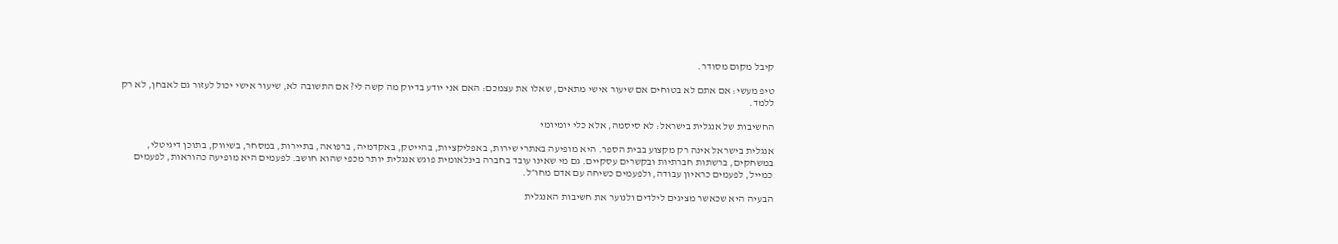קיבל מקום מסודר.

טיפ מעשי: אם אתם לא בטוחים אם שיעור אישי מתאים, שאלו את עצמכם: האם אני יודע בדיוק מה קשה לי? אם התשובה לא, שיעור אישי יכול לעזור גם לאבחן, לא רק ללמד.

החשיבות של אנגלית בישראל: לא סיסמה, אלא כלי יומיומי

אנגלית בישראל אינה רק מקצוע בבית הספר. היא מופיעה באתרי שירות, באפליקציות, בהייטק, באקדמיה, ברפואה, בתיירות, במסחר, בשיווק, בתוכן דיגיטלי, במשחקים, ברשתות חברתיות ובקשרים עסקיים. גם מי שאינו עובד בחברה בינלאומית פוגש אנגלית יותר מכפי שהוא חושב. לפעמים היא מופיעה כהוראות, לפעמים כמייל, לפעמים כראיון עבודה, ולפעמים כשיחה עם אדם מחו״ל.

הבעיה היא שכאשר מציגים לילדים ולנוער את חשיבות האנגלית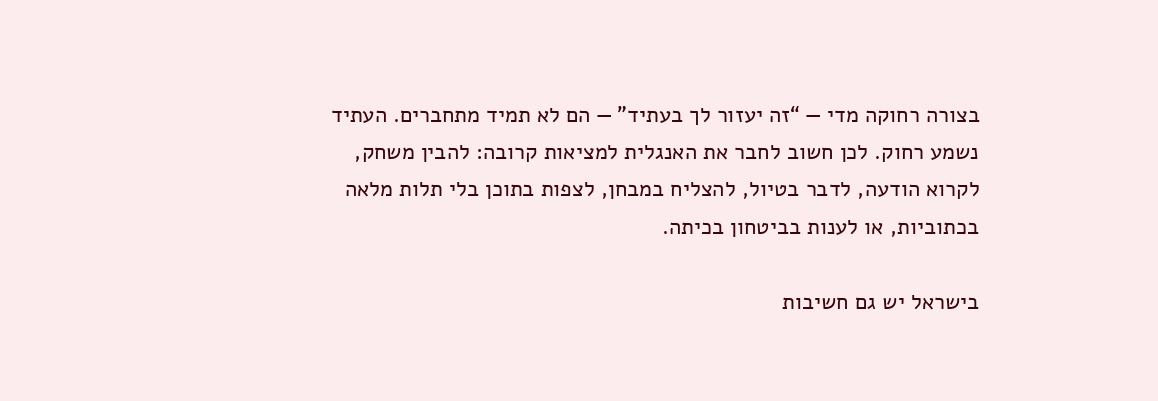בצורה רחוקה מדי — “זה יעזור לך בעתיד” — הם לא תמיד מתחברים. העתיד נשמע רחוק. לכן חשוב לחבר את האנגלית למציאות קרובה: להבין משחק, לקרוא הודעה, לדבר בטיול, להצליח במבחן, לצפות בתוכן בלי תלות מלאה בכתוביות, או לענות בביטחון בכיתה.

בישראל יש גם חשיבות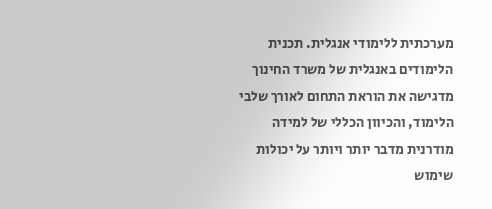מערכתית ללימודי אנגלית. תכנית הלימודים באנגלית של משרד החינוך מדגישה את הוראת התחום לאורך שלבי הלימוד, והכיוון הכללי של למידה מודרנית מדבר יותר ויותר על יכולות שימוש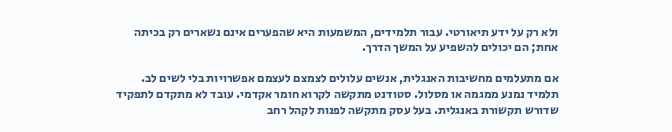ולא רק על ידע תיאורטי. עבור תלמידים, המשמעות היא שהפערים אינם נשארים רק בכיתה אחת; הם יכולים להשפיע על המשך הדרך.

אם מתעלמים מחשיבות האנגלית, אנשים עלולים לצמצם לעצמם אפשרויות בלי לשים לב. תלמיד נמנע ממגמה או מסלול. סטודנט מתקשה לקרוא חומר אקדמי. עובד לא מתקדם לתפקיד שדורש תקשורת באנגלית. בעל עסק מתקשה לפנות לקהל רחב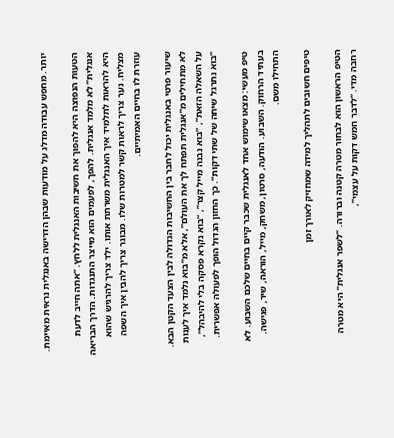יותר. מחפש עבודה מדלג על מודעות שבהן הדרישה באנגלית נראית מאיימת.

הטעות הנפוצה היא להפוך את חשיבות האנגלית ללחץ. “אתה חייב לדעת אנגלית” לא מלמד אנגלית. להפך, לפעמים הוא מייצר התנגדות. הדרך הבריאה היא להראות לתלמיד איך האנגלית משרתת אותו. ילד צריך להרגיש שהוא מצליח. נער צריך לראות קשר למטרות שלו. מבוגר צריך להבין איך השפה עוזרת לו בחיים האמיתיים.

שיעור פרטי באנגלית יכול לחבר בין החשיבות הגדולה לבין הצעד הקטן הבא. לא מתחילים מ”אנגלית תפתח לך את העולם”, אלא מ”בוא נלמד איך לענות על השאלה הזאת”, “בוא נבנה מייל קצר”, “בוא נקרא פסקה בלי להיבהל”, “בוא נתרגל שיחה של שתי דקות”. כך החזון הגדול הופך לפעולה אפשרית.

טיפ מעשי: מצאו שימוש אחד לאנגלית שכבר קיים בחיים שלכם השבוע. לא בעתיד הרחוק. השבוע. הודעה, סרטון, משחק, מייל, הוראה, שיר, פגישה. התחילו משם.

טיפים חשובים לתהליך למידה שמחזיק לאורך זמן

הטיפ הראשון הוא לבחור מטרה קטנה וברורה. “לשפר אנגלית” היא מטרה רחבה מדי. “לדבר חמש דקות על עצמי”,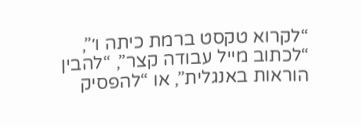“לקרוא טקסט ברמת כיתה ו׳”, “לכתוב מייל עבודה קצר”, “להבין הוראות באנגלית”, או “להפסיק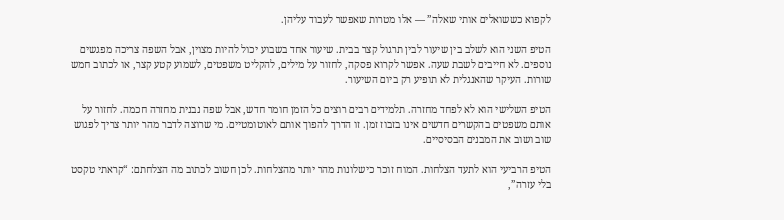לקפוא כששואלים אותי שאלה” — אלו מטרות שאפשר לעבוד עליהן.

הטיפ השני הוא לשלב בין שיעור לבין תרגול קצר בבית. שיעור אחד בשבוע יכול להיות מצוין, אבל השפה צריכה מפגשים נוספים. לא חייבים לשבת שעה. אפשר לקרוא פסקה, לחזור על מילים, להקליט משפטים, לשמוע קטע קצר, או לכתוב חמש שורות. העיקר שהאנגלית לא תופיע רק ביום השיעור.

הטיפ השלישי הוא לא לפחד מחזרה. תלמידים רבים רוצים כל הזמן חומר חדש, אבל שפה נבנית מחזרה חכמה. לחזור על אותם משפטים בהקשרים חדשים אינו בזבוז זמן. זו הדרך להפוך אותם לאוטומטיים. מי שרוצה לדבר מהר יותר צריך לפגוש שוב ושוב את המבנים הבסיסיים.

הטיפ הרביעי הוא לתעד הצלחות. המוח זוכר כישלונות מהר יותר מהצלחות. לכן חשוב לכתוב מה הצלחתם: “קראתי טקסט בלי עזרה”,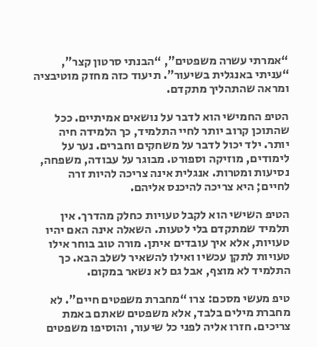“אמרתי עשרה משפטים”, “הבנתי סרטון קצר”, “עניתי באנגלית בשיעור”. תיעוד כזה מחזק מוטיבציה ומראה שהתהליך מתקדם.

הטיפ החמישי הוא לדבר על נושאים אמיתיים. ככל שהתוכן קרוב יותר לחיי התלמיד, כך הלמידה חיה יותר. ילד יכול לדבר על משחקים וחברים. נער על לימודים, מוזיקה וספורט. מבוגר על עבודה, משפחה, נסיעות ומטרות. אנגלית אינה צריכה להיות זרה לחיים; היא צריכה להיכנס אליהם.

הטיפ השישי הוא לקבל טעויות כחלק מהדרך. אין תלמיד שמתקדם בלי לטעות. השאלה אינה האם יהיו טעויות, אלא איך עובדים איתן. מורה טוב בוחר אילו טעויות לתקן עכשיו ואילו להשאיר לשלב הבא. כך התלמיד לא מוצף, אבל גם לא נשאר במקום.

טיפ מעשי מסכם: צרו “מחברת משפטים חיים”. לא מחברת מילים בלבד, אלא משפטים שאתם באמת צריכים. חזרו אליה לפני כל שיעור, והוסיפו משפטים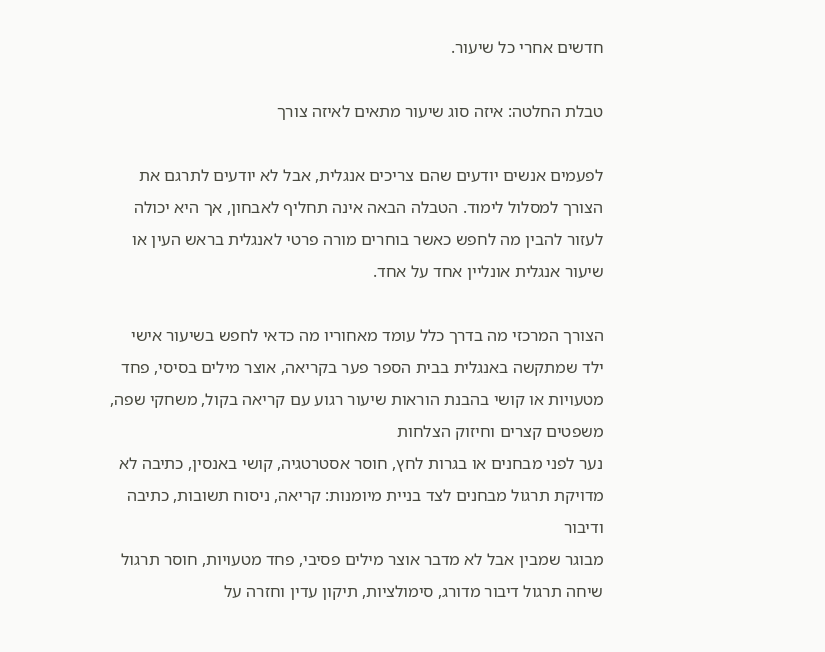חדשים אחרי כל שיעור.

טבלת החלטה: איזה סוג שיעור מתאים לאיזה צורך

לפעמים אנשים יודעים שהם צריכים אנגלית, אבל לא יודעים לתרגם את הצורך למסלול לימוד. הטבלה הבאה אינה תחליף לאבחון, אך היא יכולה לעזור להבין מה לחפש כאשר בוחרים מורה פרטי לאנגלית בראש העין או שיעור אנגלית אונליין אחד על אחד.

הצורך המרכזי מה בדרך כלל עומד מאחוריו מה כדאי לחפש בשיעור אישי
ילד שמתקשה באנגלית בבית הספר פער בקריאה, אוצר מילים בסיסי, פחד מטעויות או קושי בהבנת הוראות שיעור רגוע עם קריאה בקול, משחקי שפה, משפטים קצרים וחיזוק הצלחות
נער לפני מבחנים או בגרות לחץ, חוסר אסטרטגיה, קושי באנסין, כתיבה לא מדויקת תרגול מבחנים לצד בניית מיומנות: קריאה, ניסוח תשובות, כתיבה ודיבור
מבוגר שמבין אבל לא מדבר אוצר מילים פסיבי, פחד מטעויות, חוסר תרגול שיחה תרגול דיבור מדורג, סימולציות, תיקון עדין וחזרה על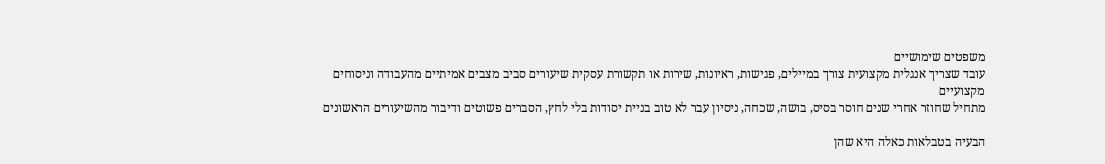משפטים שימושיים
עובד שצריך אנגלית מקצועית צורך במיילים, פגישות, ראיונות, שירות או תקשורת עסקית שיעורים סביב מצבים אמיתיים מהעבודה וניסוחים מקצועיים
מתחיל שחוזר אחרי שנים חוסר בסיס, בושה, שכחה, ניסיון עבר לא טוב בניית יסודות בלי לחץ, הסברים פשוטים ודיבור מהשיעורים הראשונים

הבעיה בטבלאות כאלה היא שהן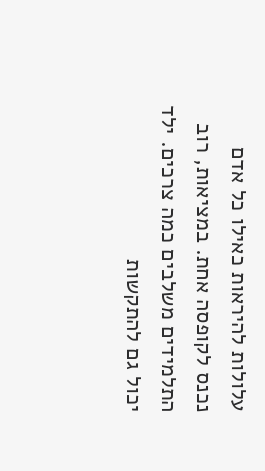עלולות להיראות כאילו כל אדם נכנס לקופסה אחת. במציאות, רוב התלמידים משלבים כמה צרכים. ילד יכול גם להתקשות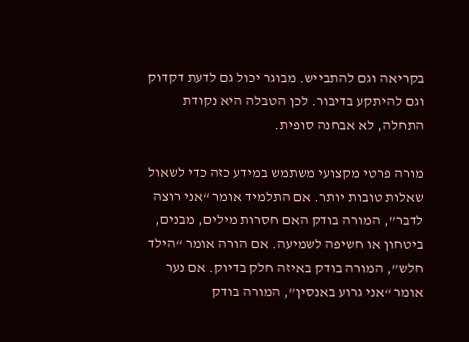בקריאה וגם להתבייש. מבוגר יכול גם לדעת דקדוק וגם להיתקע בדיבור. לכן הטבלה היא נקודת התחלה, לא אבחנה סופית.

מורה פרטי מקצועי משתמש במידע כזה כדי לשאול שאלות טובות יותר. אם התלמיד אומר “אני רוצה לדבר”, המורה בודק האם חסרות מילים, מבנים, ביטחון או חשיפה לשמיעה. אם הורה אומר “הילד חלש”, המורה בודק באיזה חלק בדיוק. אם נער אומר “אני גרוע באנסין”, המורה בודק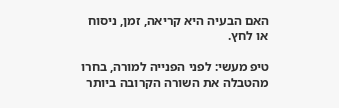האם הבעיה היא קריאה, זמן, ניסוח או לחץ.

טיפ מעשי: לפני הפנייה למורה, בחרו מהטבלה את השורה הקרובה ביותר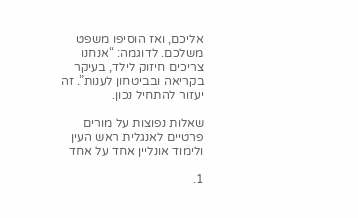אליכם, ואז הוסיפו משפט משלכם. לדוגמה: “אנחנו צריכים חיזוק לילד, בעיקר בקריאה ובביטחון לענות”. זה יעזור להתחיל נכון.

שאלות נפוצות על מורים פרטיים לאנגלית ראש העין ולימוד אונליין אחד על אחד

1.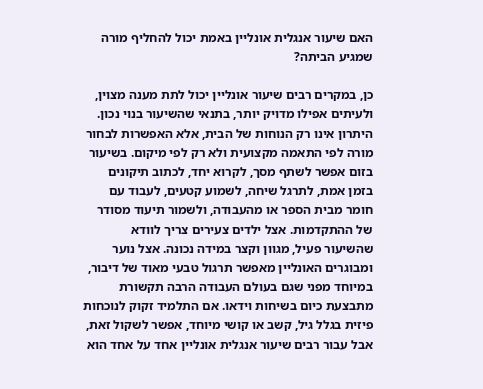האם שיעור אנגלית אונליין באמת יכול להחליף מורה שמגיע הביתה?

כן, במקרים רבים שיעור אונליין יכול לתת מענה מצוין, ולעיתים אפילו מדויק יותר, בתנאי שהשיעור בנוי נכון. היתרון אינו רק הנוחות של הבית, אלא האפשרות לבחור מורה לפי התאמה מקצועית ולא רק לפי מיקום. בשיעור בזום אפשר לשתף מסך, לקרוא יחד, לכתוב תיקונים בזמן אמת, לתרגל שיחה, לשמוע קטעים, לעבוד עם חומר מבית הספר או מהעבודה, ולשמור תיעוד מסודר של ההתקדמות. אצל ילדים צעירים צריך לוודא שהשיעור פעיל, מגוון וקצר במידה נכונה. אצל נוער ומבוגרים האונליין מאפשר תרגול טבעי מאוד של דיבור, במיוחד מפני שגם בעולם העבודה הרבה תקשורת מתבצעת כיום בשיחות וידאו. אם התלמיד זקוק לנוכחות פיזית בגלל גיל, קשב או קושי מיוחד, אפשר לשקול זאת, אבל עבור רבים שיעור אנגלית אונליין אחד על אחד הוא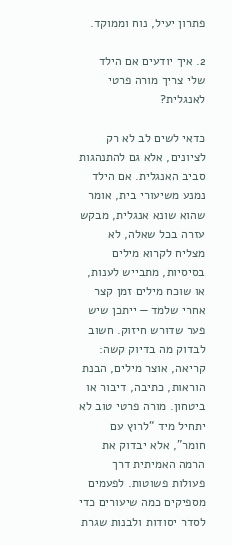פתרון יעיל, נוח וממוקד.

2. איך יודעים אם הילד שלי צריך מורה פרטי לאנגלית?

כדאי לשים לב לא רק לציונים, אלא גם להתנהגות סביב האנגלית. אם הילד נמנע משיעורי בית, אומר שהוא שונא אנגלית, מבקש עזרה בכל שאלה, לא מצליח לקרוא מילים בסיסיות, מתבייש לענות, או שוכח מילים זמן קצר אחרי שלמד — ייתכן שיש פער שדורש חיזוק. חשוב לבדוק מה בדיוק קשה: קריאה, אוצר מילים, הבנת הוראות, כתיבה, דיבור או ביטחון. מורה פרטי טוב לא יתחיל מיד “לרוץ עם חומר”, אלא יבדוק את הרמה האמיתית דרך פעולות פשוטות. לפעמים מספיקים כמה שיעורים כדי לסדר יסודות ולבנות שגרת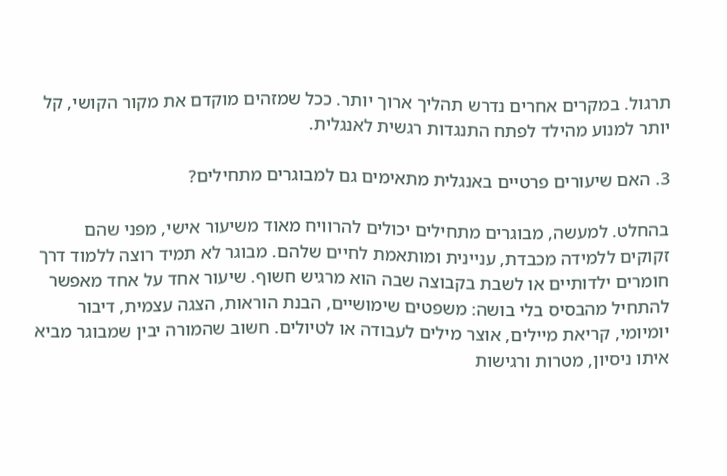תרגול. במקרים אחרים נדרש תהליך ארוך יותר. ככל שמזהים מוקדם את מקור הקושי, קל יותר למנוע מהילד לפתח התנגדות רגשית לאנגלית.

3. האם שיעורים פרטיים באנגלית מתאימים גם למבוגרים מתחילים?

בהחלט. למעשה, מבוגרים מתחילים יכולים להרוויח מאוד משיעור אישי, מפני שהם זקוקים ללמידה מכבדת, עניינית ומותאמת לחיים שלהם. מבוגר לא תמיד רוצה ללמוד דרך חומרים ילדותיים או לשבת בקבוצה שבה הוא מרגיש חשוף. שיעור אחד על אחד מאפשר להתחיל מהבסיס בלי בושה: משפטים שימושיים, הבנת הוראות, הצגה עצמית, דיבור יומיומי, קריאת מיילים, אוצר מילים לעבודה או לטיולים. חשוב שהמורה יבין שמבוגר מביא איתו ניסיון, מטרות ורגישות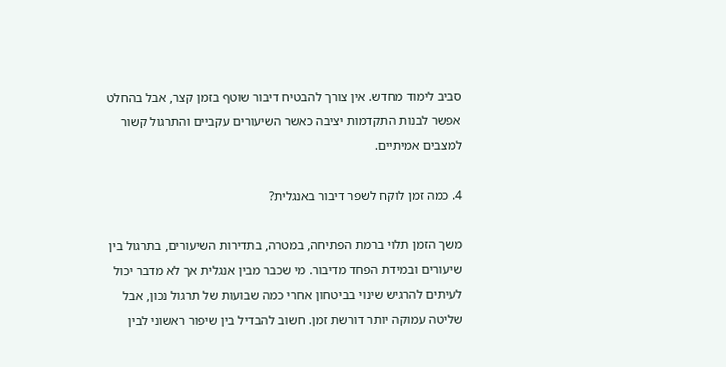סביב לימוד מחדש. אין צורך להבטיח דיבור שוטף בזמן קצר, אבל בהחלט אפשר לבנות התקדמות יציבה כאשר השיעורים עקביים והתרגול קשור למצבים אמיתיים.

4. כמה זמן לוקח לשפר דיבור באנגלית?

משך הזמן תלוי ברמת הפתיחה, במטרה, בתדירות השיעורים, בתרגול בין שיעורים ובמידת הפחד מדיבור. מי שכבר מבין אנגלית אך לא מדבר יכול לעיתים להרגיש שינוי בביטחון אחרי כמה שבועות של תרגול נכון, אבל שליטה עמוקה יותר דורשת זמן. חשוב להבדיל בין שיפור ראשוני לבין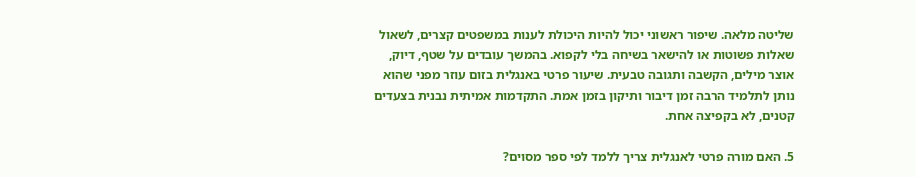שליטה מלאה. שיפור ראשוני יכול להיות היכולת לענות במשפטים קצרים, לשאול שאלות פשוטות או להישאר בשיחה בלי לקפוא. בהמשך עובדים על שטף, דיוק, אוצר מילים, הקשבה ותגובה טבעית. שיעור פרטי באנגלית בזום עוזר מפני שהוא נותן לתלמיד הרבה זמן דיבור ותיקון בזמן אמת. התקדמות אמיתית נבנית בצעדים קטנים, לא בקפיצה אחת.

5. האם מורה פרטי לאנגלית צריך ללמד לפי ספר מסוים?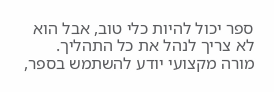ספר יכול להיות כלי טוב, אבל הוא לא צריך לנהל את כל התהליך. מורה מקצועי יודע להשתמש בספר,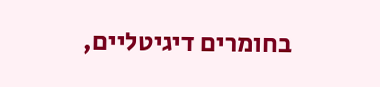בחומרים דיגיטליים,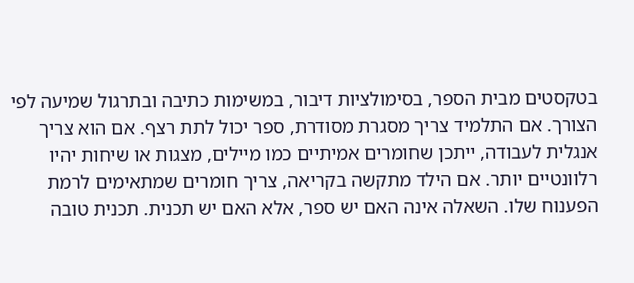בטקסטים מבית הספר, בסימולציות דיבור, במשימות כתיבה ובתרגול שמיעה לפי הצורך. אם התלמיד צריך מסגרת מסודרת, ספר יכול לתת רצף. אם הוא צריך אנגלית לעבודה, ייתכן שחומרים אמיתיים כמו מיילים, מצגות או שיחות יהיו רלוונטיים יותר. אם הילד מתקשה בקריאה, צריך חומרים שמתאימים לרמת הפענוח שלו. השאלה אינה האם יש ספר, אלא האם יש תכנית. תכנית טובה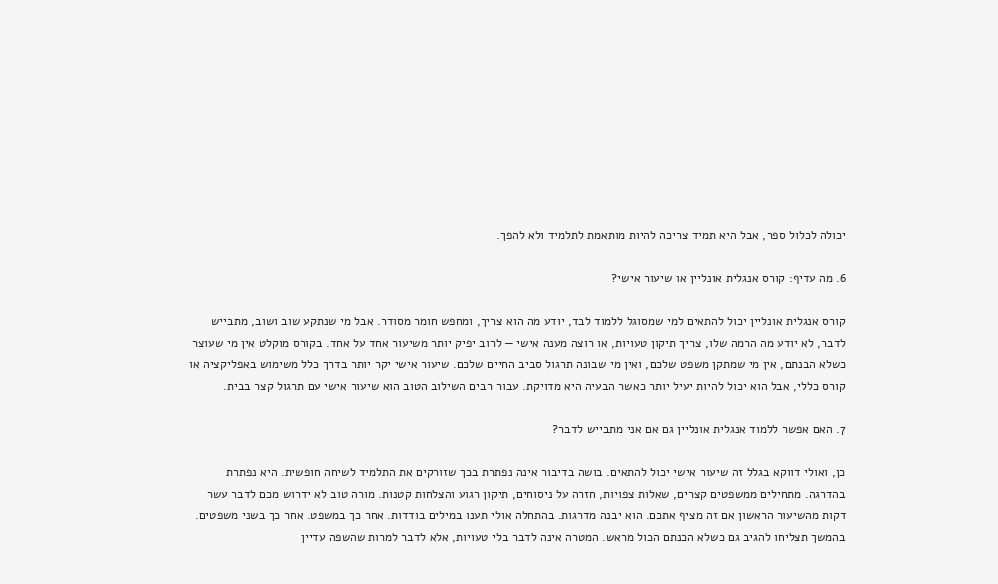יכולה לכלול ספר, אבל היא תמיד צריכה להיות מותאמת לתלמיד ולא להפך.

6. מה עדיף: קורס אנגלית אונליין או שיעור אישי?

קורס אנגלית אונליין יכול להתאים למי שמסוגל ללמוד לבד, יודע מה הוא צריך, ומחפש חומר מסודר. אבל מי שנתקע שוב ושוב, מתבייש לדבר, לא יודע מה הרמה שלו, צריך תיקון טעויות, או רוצה מענה אישי — לרוב יפיק יותר משיעור אחד על אחד. בקורס מוקלט אין מי שעוצר כשלא הבנתם, אין מי שמתקן משפט שלכם, ואין מי שבונה תרגול סביב החיים שלכם. שיעור אישי יקר יותר בדרך כלל משימוש באפליקציה או קורס כללי, אבל הוא יכול להיות יעיל יותר כאשר הבעיה היא מדויקת. עבור רבים השילוב הטוב הוא שיעור אישי עם תרגול קצר בבית.

7. האם אפשר ללמוד אנגלית אונליין גם אם אני מתבייש לדבר?

כן, ואולי דווקא בגלל זה שיעור אישי יכול להתאים. בושה בדיבור אינה נפתרת בכך שזורקים את התלמיד לשיחה חופשית. היא נפתרת בהדרגה. מתחילים ממשפטים קצרים, שאלות צפויות, חזרה על ניסוחים, תיקון רגוע והצלחות קטנות. מורה טוב לא ידרוש מכם לדבר עשר דקות מהשיעור הראשון אם זה מציף אתכם. הוא יבנה מדרגות. בהתחלה אולי תענו במילים בודדות. אחר כך במשפט. אחר כך בשני משפטים. בהמשך תצליחו להגיב גם כשלא הכנתם הכול מראש. המטרה אינה לדבר בלי טעויות, אלא לדבר למרות שהשפה עדיין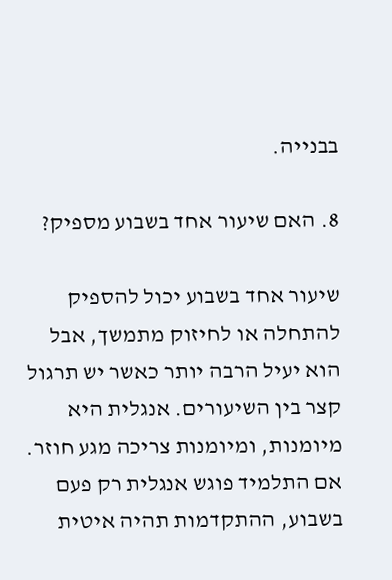בבנייה.

8. האם שיעור אחד בשבוע מספיק?

שיעור אחד בשבוע יכול להספיק להתחלה או לחיזוק מתמשך, אבל הוא יעיל הרבה יותר כאשר יש תרגול קצר בין השיעורים. אנגלית היא מיומנות, ומיומנות צריכה מגע חוזר. אם התלמיד פוגש אנגלית רק פעם בשבוע, ההתקדמות תהיה איטית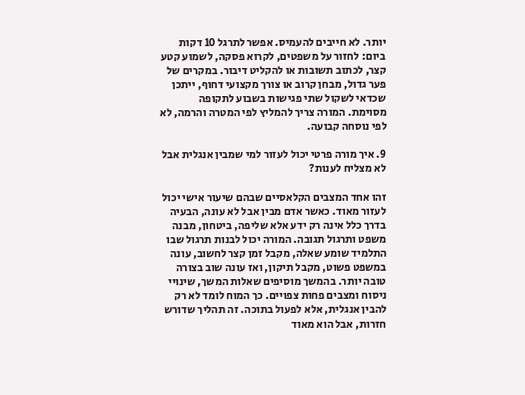יותר. לא חייבים להעמיס. אפשר לתרגל 10 דקות ביום: לחזור על משפטים, לקרוא פסקה, לשמוע קטע קצר, לכתוב תשובות או להקליט דיבור. במקרים של פער גדול, מבחן קרוב או צורך מקצועי דחוף, ייתכן שכדאי לשקול שתי פגישות בשבוע לתקופה מסוימת. המורה צריך להמליץ לפי המטרה והרמה, לא לפי נוסחה קבועה.

9. איך מורה פרטי יכול לעזור למי שמבין אנגלית אבל לא מצליח לענות?

זהו אחד המצבים הקלאסיים שבהם שיעור אישי יכול לעזור מאוד. כאשר אדם מבין אבל לא עונה, הבעיה בדרך כלל אינה רק ידע אלא שליפה, ביטחון, מבנה משפט ותרגול תגובה. המורה יכול לבנות תרגול שבו התלמיד שומע שאלה, מקבל זמן קצר לחשוב, עונה במשפט פשוט, מקבל תיקון, ואז עונה שוב בצורה טובה יותר. בהמשך מוסיפים שאלות המשך, שינויי ניסוח ומצבים פחות צפויים. כך המוח לומד לא רק להבין אנגלית, אלא לפעול בתוכה. זה תהליך שדורש חזרות, אבל הוא מאוד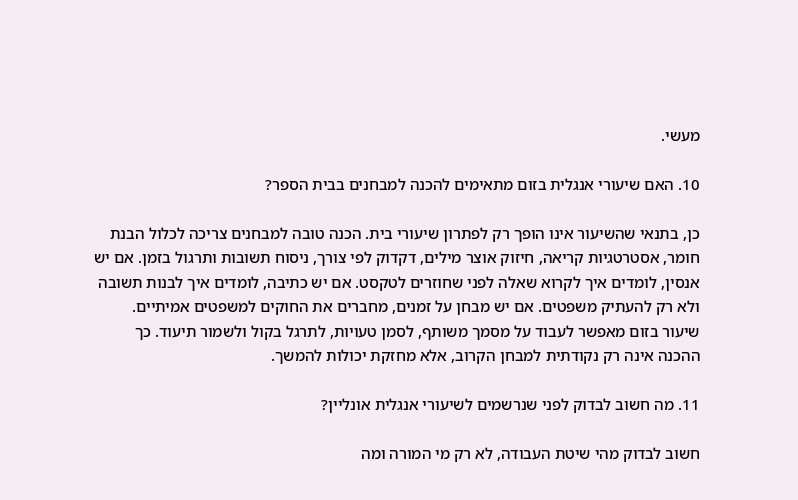מעשי.

10. האם שיעורי אנגלית בזום מתאימים להכנה למבחנים בבית הספר?

כן, בתנאי שהשיעור אינו הופך רק לפתרון שיעורי בית. הכנה טובה למבחנים צריכה לכלול הבנת חומר, אסטרטגיות קריאה, חיזוק אוצר מילים, דקדוק לפי צורך, ניסוח תשובות ותרגול בזמן. אם יש אנסין, לומדים איך לקרוא שאלה לפני שחוזרים לטקסט. אם יש כתיבה, לומדים איך לבנות תשובה ולא רק להעתיק משפטים. אם יש מבחן על זמנים, מחברים את החוקים למשפטים אמיתיים. שיעור בזום מאפשר לעבוד על מסמך משותף, לסמן טעויות, לתרגל בקול ולשמור תיעוד. כך ההכנה אינה רק נקודתית למבחן הקרוב, אלא מחזקת יכולות להמשך.

11. מה חשוב לבדוק לפני שנרשמים לשיעורי אנגלית אונליין?

חשוב לבדוק מהי שיטת העבודה, לא רק מי המורה ומה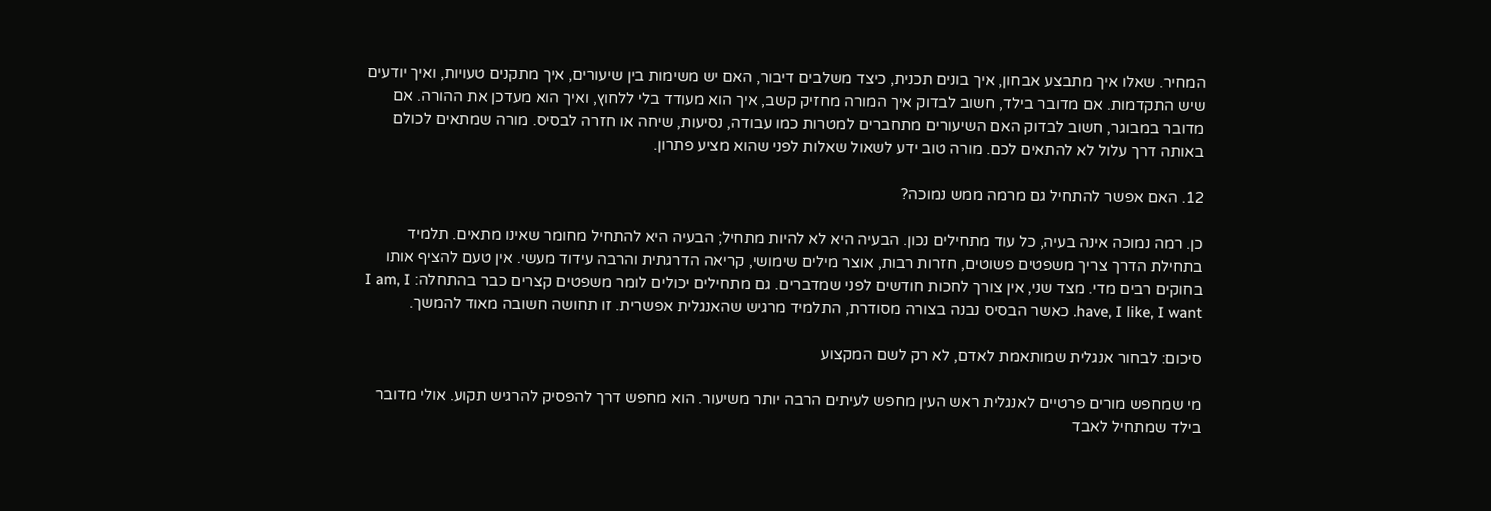המחיר. שאלו איך מתבצע אבחון, איך בונים תכנית, כיצד משלבים דיבור, האם יש משימות בין שיעורים, איך מתקנים טעויות, ואיך יודעים שיש התקדמות. אם מדובר בילד, חשוב לבדוק איך המורה מחזיק קשב, איך הוא מעודד בלי ללחוץ, ואיך הוא מעדכן את ההורה. אם מדובר במבוגר, חשוב לבדוק האם השיעורים מתחברים למטרות כמו עבודה, נסיעות, שיחה או חזרה לבסיס. מורה שמתאים לכולם באותה דרך עלול לא להתאים לכם. מורה טוב ידע לשאול שאלות לפני שהוא מציע פתרון.

12. האם אפשר להתחיל גם מרמה ממש נמוכה?

כן. רמה נמוכה אינה בעיה, כל עוד מתחילים נכון. הבעיה היא לא להיות מתחיל; הבעיה היא להתחיל מחומר שאינו מתאים. תלמיד בתחילת הדרך צריך משפטים פשוטים, חזרות רבות, אוצר מילים שימושי, קריאה הדרגתית והרבה עידוד מעשי. אין טעם להציף אותו בחוקים רבים מדי. מצד שני, אין צורך לחכות חודשים לפני שמדברים. גם מתחילים יכולים לומר משפטים קצרים כבר בהתחלה: I am, I have, I like, I want. כאשר הבסיס נבנה בצורה מסודרת, התלמיד מרגיש שהאנגלית אפשרית. זו תחושה חשובה מאוד להמשך.

סיכום: לבחור אנגלית שמותאמת לאדם, לא רק לשם המקצוע

מי שמחפש מורים פרטיים לאנגלית ראש העין מחפש לעיתים הרבה יותר משיעור. הוא מחפש דרך להפסיק להרגיש תקוע. אולי מדובר בילד שמתחיל לאבד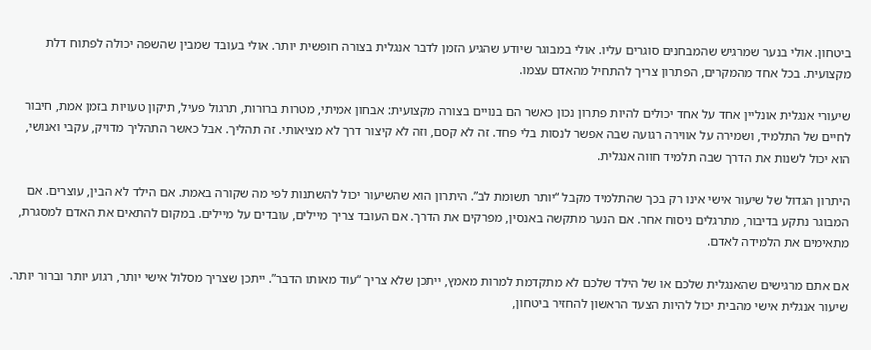ביטחון. אולי בנער שמרגיש שהמבחנים סוגרים עליו. אולי במבוגר שיודע שהגיע הזמן לדבר אנגלית בצורה חופשית יותר. אולי בעובד שמבין שהשפה יכולה לפתוח דלת מקצועית. בכל אחד מהמקרים, הפתרון צריך להתחיל מהאדם עצמו.

שיעורי אנגלית אונליין אחד על אחד יכולים להיות פתרון נכון כאשר הם בנויים בצורה מקצועית: אבחון אמיתי, מטרות ברורות, תרגול פעיל, תיקון טעויות בזמן אמת, חיבור לחיים של התלמיד, ושמירה על אווירה רגועה שבה אפשר לנסות בלי פחד. זה לא קסם, וזה לא קיצור דרך לא מציאותי. זה תהליך. אבל כאשר התהליך מדויק, עקבי ואנושי, הוא יכול לשנות את הדרך שבה תלמיד חווה אנגלית.

היתרון הגדול של שיעור אישי אינו רק בכך שהתלמיד מקבל “יותר תשומת לב”. היתרון הוא שהשיעור יכול להשתנות לפי מה שקורה באמת. אם הילד לא הבין, עוצרים. אם המבוגר נתקע בדיבור, מתרגלים ניסוח אחר. אם הנער מתקשה באנסין, מפרקים את הדרך. אם העובד צריך מיילים, עובדים על מיילים. במקום להתאים את האדם למסגרת, מתאימים את הלמידה לאדם.

אם אתם מרגישים שהאנגלית שלכם או של הילד שלכם לא מתקדמת למרות מאמץ, ייתכן שלא צריך “עוד מאותו הדבר”. ייתכן שצריך מסלול אישי יותר, רגוע יותר וברור יותר. שיעור אנגלית אישי מהבית יכול להיות הצעד הראשון להחזיר ביטחון,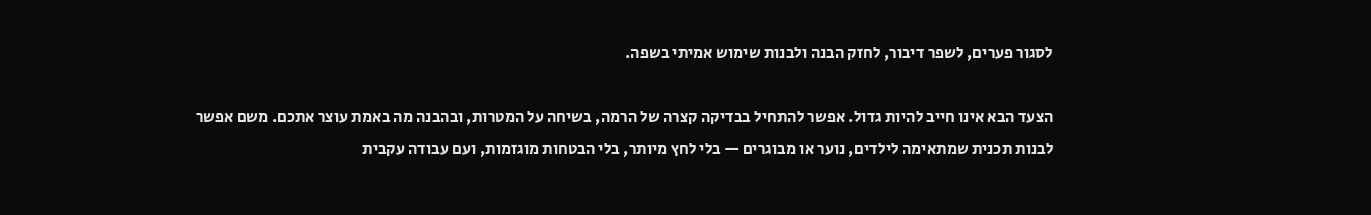לסגור פערים, לשפר דיבור, לחזק הבנה ולבנות שימוש אמיתי בשפה.

הצעד הבא אינו חייב להיות גדול. אפשר להתחיל בבדיקה קצרה של הרמה, בשיחה על המטרות, ובהבנה מה באמת עוצר אתכם. משם אפשר לבנות תכנית שמתאימה לילדים, נוער או מבוגרים — בלי לחץ מיותר, בלי הבטחות מוגזמות, ועם עבודה עקבית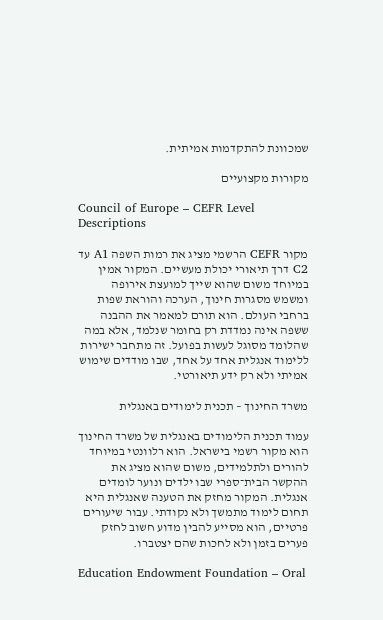שמכוונת להתקדמות אמיתית.

מקורות מקצועיים

Council of Europe – CEFR Level Descriptions

מקור CEFR הרשמי מציג את רמות השפה A1 עד C2 דרך תיאורי יכולת מעשיים. המקור אמין במיוחד משום שהוא שייך למועצת אירופה ומשמש מסגרות חינוך, הערכה והוראת שפות ברחבי העולם. הוא תורם למאמר את ההבנה ששפה אינה נמדדת רק בחומר שנלמד, אלא במה שהלומד מסוגל לעשות בפועל. זה מתחבר ישירות ללימוד אנגלית אחד על אחד, שבו מודדים שימוש אמיתי ולא רק ידע תיאורטי.

משרד החינוך – תכנית לימודים באנגלית

עמוד תכנית הלימודים באנגלית של משרד החינוך הוא מקור רשמי בישראל. הוא רלוונטי במיוחד להורים ולתלמידים, משום שהוא מציג את ההקשר הבית־ספרי שבו ילדים ונוער לומדים אנגלית. המקור מחזק את הטענה שאנגלית היא תחום לימוד מתמשך ולא נקודתי. עבור שיעורים פרטיים, הוא מסייע להבין מדוע חשוב לחזק פערים בזמן ולא לחכות שהם יצטברו.

Education Endowment Foundation – Oral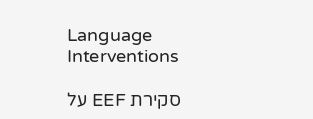Language Interventions

סקירת EEF על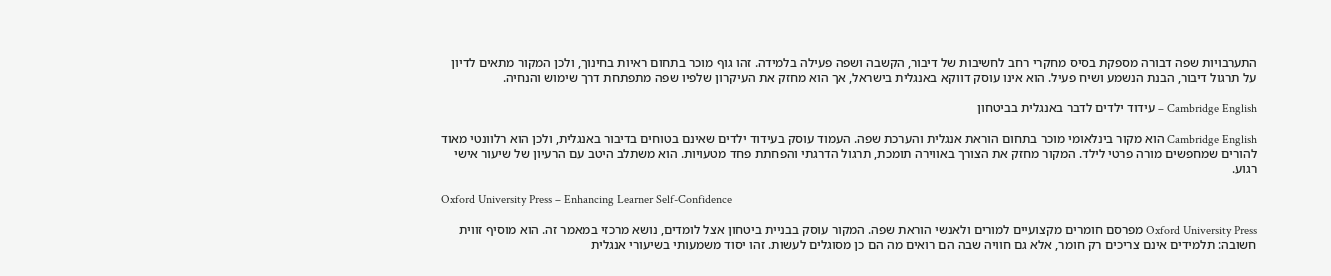התערבויות שפה דבורה מספקת בסיס מחקרי רחב לחשיבות של דיבור, הקשבה ושפה פעילה בלמידה. זהו גוף מוכר בתחום ראיות בחינוך, ולכן המקור מתאים לדיון על תרגול דיבור, הבנת הנשמע ושיח פעיל. הוא אינו עוסק דווקא באנגלית בישראל, אך הוא מחזק את העיקרון שלפיו שפה מתפתחת דרך שימוש והנחיה.

Cambridge English – עידוד ילדים לדבר באנגלית בביטחון

Cambridge English הוא מקור בינלאומי מוכר בתחום הוראת אנגלית והערכת שפה. העמוד עוסק בעידוד ילדים שאינם בטוחים בדיבור באנגלית, ולכן הוא רלוונטי מאוד להורים שמחפשים מורה פרטי לילד. המקור מחזק את הצורך באווירה תומכת, תרגול הדרגתי והפחתת פחד מטעויות. הוא משתלב היטב עם הרעיון של שיעור אישי רגוע.

Oxford University Press – Enhancing Learner Self-Confidence

Oxford University Press מפרסם חומרים מקצועיים למורים ולאנשי הוראת שפה. המקור עוסק בבניית ביטחון אצל לומדים, נושא מרכזי במאמר זה. הוא מוסיף זווית חשובה: תלמידים אינם צריכים רק חומר, אלא גם חוויה שבה הם רואים מה הם כן מסוגלים לעשות. זהו יסוד משמעותי בשיעורי אנגלית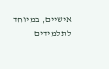אישיים, במיוחד לתלמידים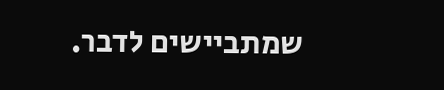שמתביישים לדבר.